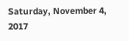Saturday, November 4, 2017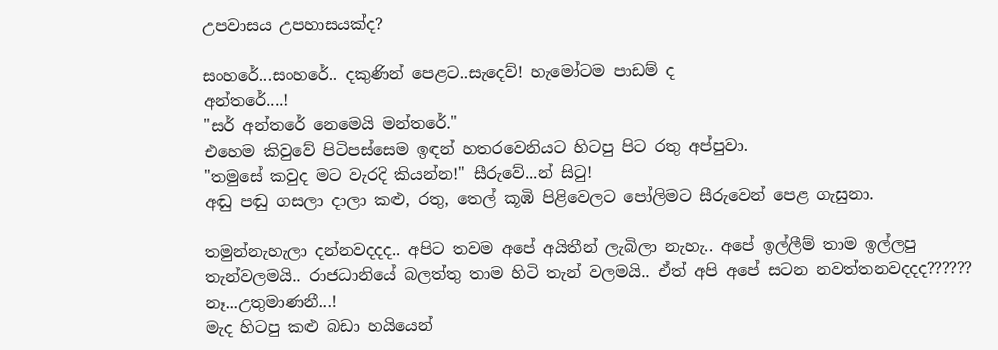උපවාසය උපහාසයක්ද?

සංහරේ...සංහරේ.. දකුණින් පෙළට..සැදෙව්! හැමෝටම පාඩම් ද
අන්තරේ....!
"සර් අන්තරේ නෙමෙයි මන්තරේ."
එහෙම කිවුවේ පිටිපස්සෙම ඉඳන් හතරවෙනියට හිටපු පිට රතු අප්පුවා.
"තමුසේ කවුද මට වැරදි කියන්න!" සීරුවේ...න් සිටු!
අඬු පඬු ගසලා දාලා කළු, රතු, තෙල් කූඹි පිළිවෙලට පෝලිමට සීරුවෙන් පෙළ ගැසුනා.

තමුන්නැහැලා දන්නවදදද.. අපිට තවම අපේ අයිතීන් ලැබිලා නැහැ.. අපේ ඉල්ලීම් තාම ඉල්ලපු තැන්වලමයි.. රාජධානියේ බලත්තු තාම හිටි තැන් වලමයි.. ඒත් අපි අපේ සටන නවත්තනවදදද??????
නෑ...උතුමාණනී...!
මැද හිටපු කළු බඩා හයියෙන්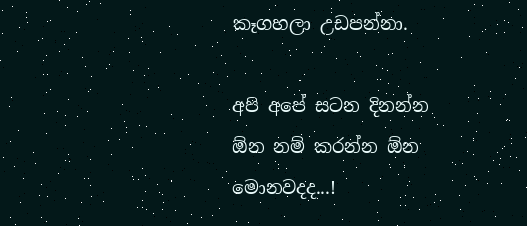කෑගහලා උඩපන්නා.

අපි අපේ සටන දිනන්න ඕන නම් කරන්න ඕන මොනවදද...!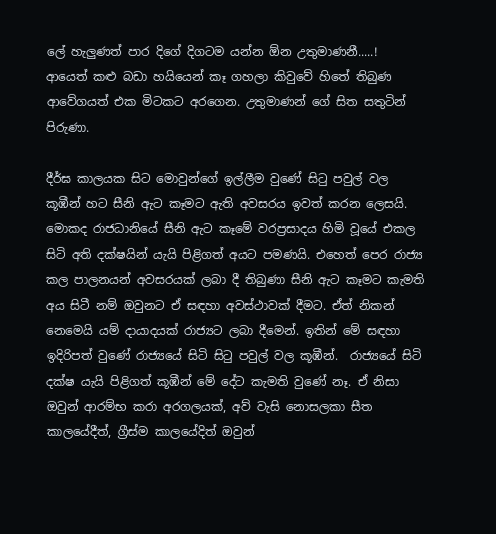ලේ හැලුණත් පාර දිගේ දිගටම යන්න ඕන උතුමාණනී.....!
ආයෙත් කළු බඩා හයියෙන් කෑ ගහලා කිවුවේ හිතේ තිබුණ ආවේගයත් එක මිටකට අරගෙන. උතුමාණන් ගේ සිත සතුටින් පිරුණා.

දීර්ඝ කාලයක සිට මොවුන්ගේ ඉල්ලීම වුණේ සිටු පවුල් වල කූඹීන් හට සීනි ඇට කෑමට ඇති අවසරය ඉවත් කරන ලෙසයි. මොකද රාජධානියේ සීනි ඇට කෑමේ වරප්‍රසාදය හිමි වූයේ එකල සිටි අති දක්ෂයින් යැයි පිළිගත් අයට පමණයි. එහෙත් පෙර රාජ්‍ය කල පාලනයන් අවසරයක් ලබා දී තිබුණා සීනි ඇට කෑමට කැමති අය සිටී නම් ඔවුනට ඒ සඳහා අවස්ථාවක් දීමට. ඒත් නිකන් නෙමෙයි යම් දායාදයක් රාජ්‍යට ලබා දීමෙන්. ඉතින් මේ සඳහා ඉදිරිපත් වුණේ රාජ්‍යයේ සිටි සිටු පවුල් වල කූඹීන්.  රාජ්‍යයේ සිටි දක්ෂ යැයි පිළිගත් කූඹීන් මේ දේට කැමති වුණේ නෑ. ඒ නිසා ඔවුන් ආරම්භ කරා අරගලයක්, අව් වැසි නොසලකා සීත කාලයේදීත්, ග්‍රීස්ම කාලයේදිත් ඔවුන්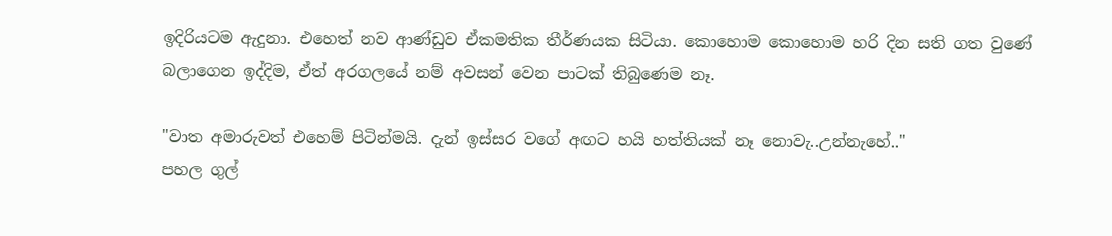ඉදිරියටම ඇදුනා. එහෙත් නව ආණ්ඩුව ඒකමතික තීර්ණයක සිටියා. කොහොම කොහොම හරි දින සති ගත වුණේ බලාගෙන ඉද්දිම, ඒත් අරගලයේ නම් අවසන් වෙන පාටක් තිබුණෙම නෑ.

"වාත අමාරුවත් එහෙම් පිටින්මයි. දැන් ඉස්සර වගේ අඟට හයි හත්තියක් නෑ නොවැ..උන්නැහේ.."
පහල ගුල්‍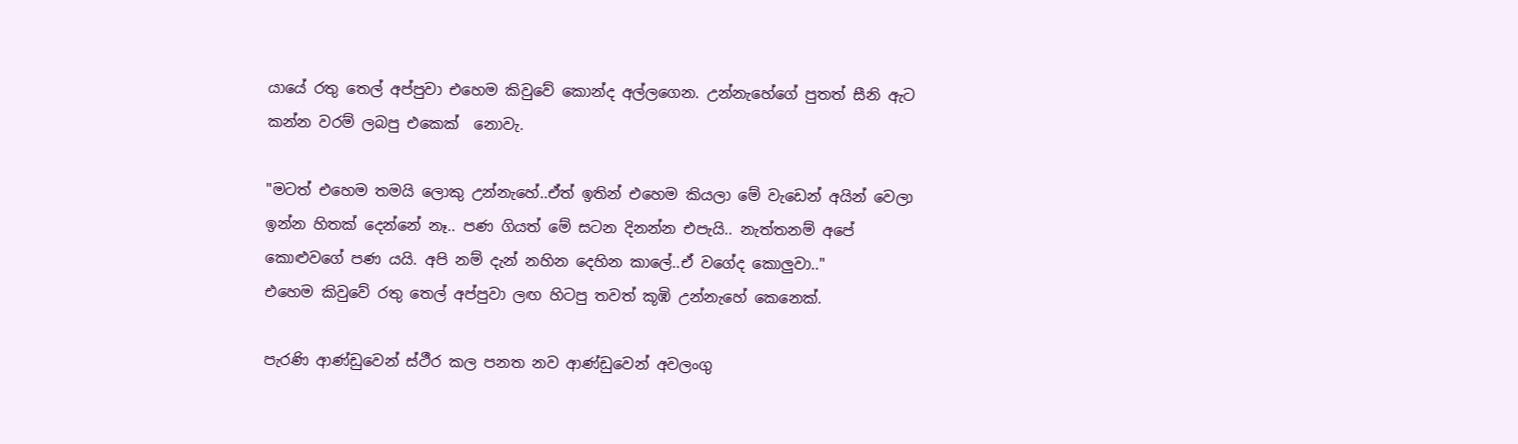යායේ රතු තෙල් අප්පුවා එහෙම කිවුවේ කොන්ද අල්ලගෙන. උන්නැහේගේ පුතත් සීනි ඇට කන්න වරම් ලබපු එකෙක්  නොවැ.

"මටත් එහෙම තමයි ලොකු උන්නැහේ..ඒත් ඉතින් එහෙම කියලා මේ වැඩෙන් අයින් වෙලා ඉන්න හිතක් දෙන්නේ නෑ.. පණ ගියත් මේ සටන දිනන්න එපැයි.. නැත්තනම් අපේ කොළුවගේ පණ යයි. අපි නම් දැන් නහින දෙහින කාලේ..ඒ වගේද කොලුවා.."
එහෙම කිවුවේ රතු තෙල් අප්පුවා ලඟ හිටපු තවත් කූඹි උන්නැහේ කෙනෙක්.

පැරණි ආණ්ඩුවෙන් ස්ථීර කල පනත නව ආණ්ඩුවෙන් අවලංගු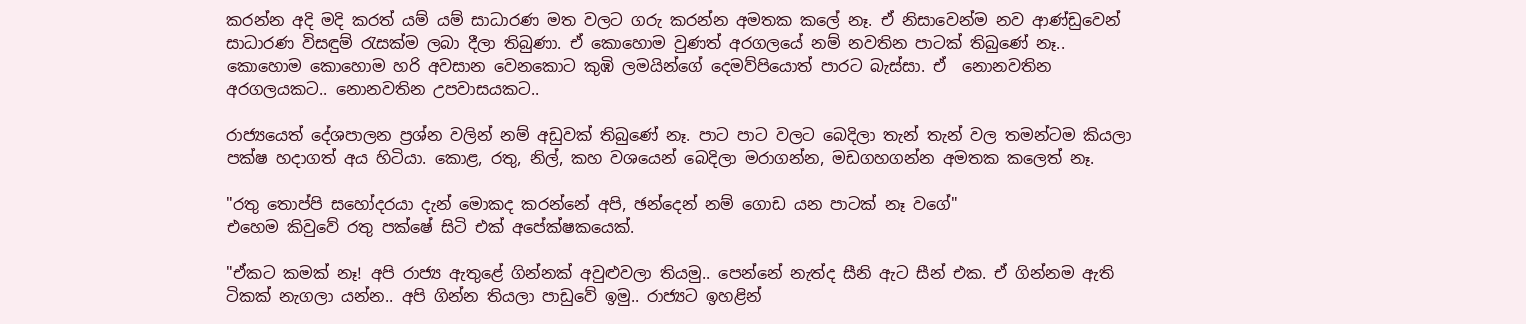කරන්න අදි මදි කරත් යම් යම් සාධාරණ මත වලට ගරු කරන්න අමතක කලේ නෑ. ඒ නිසාවෙන්ම නව ආණ්ඩුවෙන් සාධාරණ විසඳුම් රැසක්ම ලබා දීලා තිබුණා. ඒ කොහොම වුණත් අරගලයේ නම් නවතින පාටක් තිබුණේ නෑ.. කොහොම කොහොම හරි අවසාන වෙනකොට කුඹි ලමයින්ගේ දෙමව්පියොත් පාරට බැස්සා. ඒ  නොනවතින අරගලයකට.. නොනවතින උපවාසයකට..

රාජ්‍යයෙත් දේශපාලන ප්‍රශ්න වලින් නම් අඩුවක් තිබුණේ නෑ. පාට පාට වලට බෙදිලා තැන් තැන් වල තමන්ටම කියලා පක්ෂ හදාගත් අය හිටියා. කොළ, රතු, නිල්, කහ වශයෙන් බෙදිලා මරාගන්න, මඩගහගන්න අමතක කලෙත් නෑ.

"රතු තොප්පි සහෝදරයා දැන් මොකද කරන්නේ අපි, ඡන්දෙන් නම් ගොඩ යන පාටක් නෑ වගේ"
එහෙම කිවුවේ රතු පක්ෂේ සිටි එක් අපේක්ෂකයෙක්.

"ඒකට කමක් නෑ! අපි රාජ්‍ය ඇතුළේ ගින්නක් අවුළුවලා තියමු.. පෙන්නේ නැත්ද සීනි ඇට සීන් එක. ඒ ගින්නම ඇති ටිකක් නැගලා යන්න.. අපි ගින්න තියලා පාඩුවේ ඉමු.. රාජ්‍යට ඉහළින්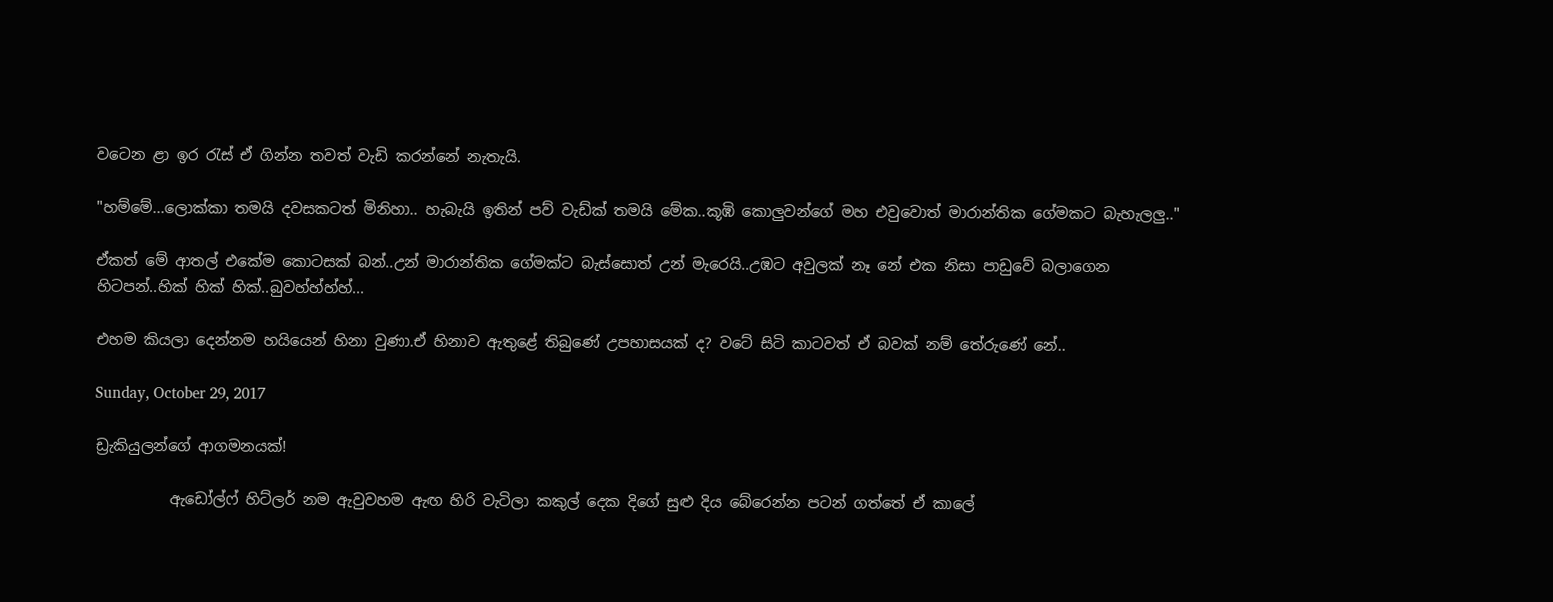වටෙන ළා ඉර රැස් ඒ ගින්න තවත් වැඩි කරන්නේ නැතැයි.

"හම්මේ...ලොක්කා තමයි දවසකටත් මිනිහා.. හැබැයි ඉතින් පව් වැඩ්ක් තමයි මේක..කූඹි කොලුවන්ගේ මහ එවුවොත් මාරාන්තික ගේමකට බැහැලලු.."

ඒකත් මේ ආතල් එකේම කොටසක් බන්..උන් මාරාන්තික ගේමක්ට බැස්සොත් උන් මැරෙයි..උඹට අවුලක් නෑ නේ එක නිසා පාඩුවේ බලාගෙන හිටපන්..හික් හික් හික්..බුවහ්හ්හ්හ්...

එහම කියලා දෙන්නම හයියෙන් හිනා වුණා.ඒ හිනාව ඇතුළේ තිබුණේ උපහාසයක් ද? වටේ සිටි කාටවත් ඒ බවක් නම් තේරුණේ නේ..

Sunday, October 29, 2017

ඩ්‍රැකියුලන්ගේ ආගමනයක්!

          ඇඩෝල්ෆ් හිට්ලර් නම ඇවුවහම ඇඟ හිරි වැටිලා කකුල් දෙක දිගේ සුළු දිය බේරෙන්න පටන් ගත්තේ ඒ කාලේ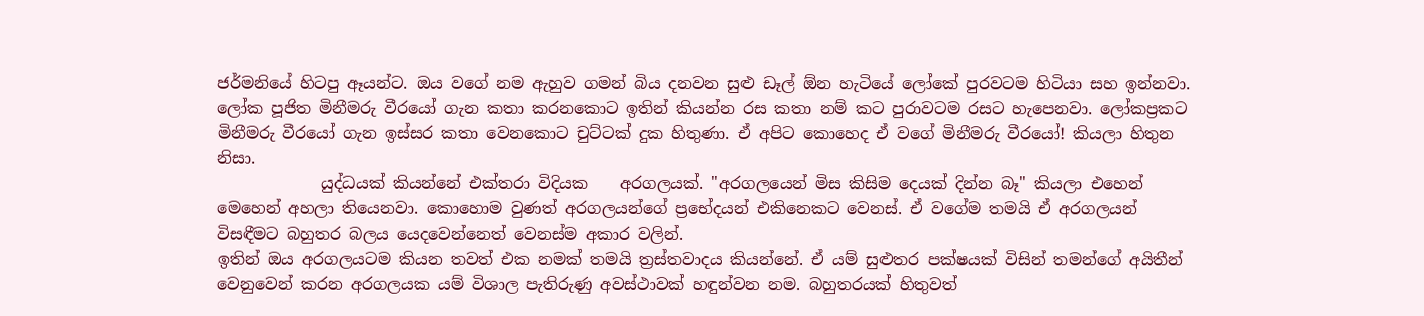ජර්මනියේ හිටපු ඈයන්ට. ඔය වගේ නම ඇහුව ගමන් බිය දනවන සුළු ඩෑල් ඕන හැටියේ ලෝකේ පුරවටම හිටියා සහ ඉන්නවා. ලෝක පූජිත මිනීමරු වීරයෝ ගැන කතා කරනකොට ඉතින් කියන්න රස කතා නම් කට පුරාවටම රසට හැපෙනවා. ලෝකප්‍රකට මිනීමරු වීරයෝ ගැන ඉස්සර කතා වෙනකොට චුට්ටක් දුක හිතුණා. ඒ අපිට කොහෙද ඒ වගේ මිනීමරු වීරයෝ! කියලා හිතුන නිසා.
             යුද්ධයක් කියන්නේ එක්තරා විදියක    අරගලයක්. "අරගලයෙන් මිස කිසිම දෙයක් දින්න බෑ" කියලා එහෙන් මෙහෙන් අහලා තියෙනවා. කොහොම වුණත් අරගලයන්ගේ ප්‍රභේදයන් එකිනෙකට වෙනස්. ඒ වගේම තමයි ඒ අරගලයන් විසඳීමට බහුතර බලය යෙදවෙන්නෙත් වෙනස්ම අකාර වලින්.
ඉතින් ඔය අරගලයටම කියන තවත් එක නමක් තමයි ත්‍රස්තවාදය කියන්නේ. ඒ යම් සුළුතර පක්ෂයක් විසින් තමන්ගේ අයිතීන් වෙනුවෙන් කරන අරගලයක යම් විශාල පැතිරුණු අවස්ථාවක් හඳුන්වන නම. බහුතරයක් හිතුවත්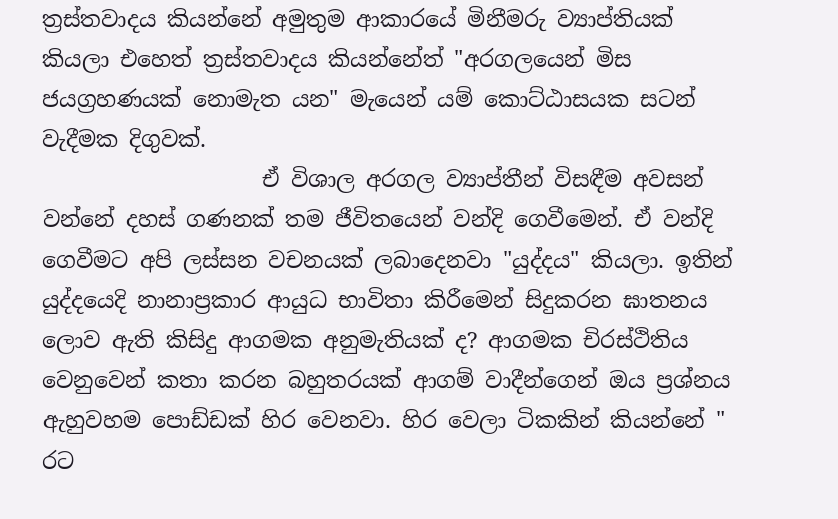ත්‍රස්තවාදය කියන්නේ අමුතුම ආකාරයේ මිනීමරු ව්‍යාප්තියක් කියලා එහෙත් ත්‍රස්තවාදය කියන්නේත් "අරගලයෙන් මිස ජයග්‍රහණයක් නොමැත යන" මැයෙන් යම් කොට්ඨාසයක සටන් වැදීමක දිගුවක්.
                    ඒ විශාල අරගල ව්‍යාප්තීන් විසඳීම අවසන් වන්නේ දහස් ගණනක් තම ජීවිතයෙන් වන්දි ගෙවීමෙන්. ඒ වන්දි ගෙවීමට අපි ලස්සන වචනයක් ලබාදෙනවා "යුද්දය" කියලා. ඉතින් යුද්දයෙදි නානාප්‍රකාර ආයුධ භාවිතා කිරීමෙන් සිදුකරන ඝාතනය ලොව ඇති කිසිදු ආගමක අනුමැතියක් ද? ආගමක චිරස්ථිතිය වෙනුවෙන් කතා කරන බහුතරයක් ආගම් වාදීන්ගෙන් ඔය ප්‍රශ්නය ඇහුවහම පොඩ්ඩක් හිර වෙනවා. හිර වෙලා ටිකකින් කියන්නේ " රට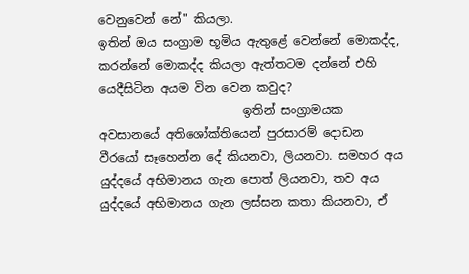වෙනුවෙන් නේ" කියලා.
ඉතින් ඔය සංග්‍රාම භූමිය ඇතුළේ වෙන්නේ මොකද්ද, කරන්නේ මොකද්ද කියලා ඇත්තටම දන්නේ එහි යෙදීසිටින අයම වින වෙන කවුද?
                        ඉතින් සංග්‍රාමයක අවසානයේ අතිශෝක්තියෙන් පුරසාරම් දොඩන වීරයෝ සෑහෙන්න දේ කියනවා, ලියනවා. සමහර අය යුද්දයේ අභිමානය ගැන පොත් ලියනවා, තව අය යුද්දයේ අභිමානය ගැන ලස්සන කතා කියනවා, ඒ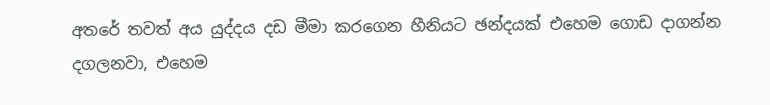අතරේ තවත් අය යුද්දය දඩ මීමා කරගෙන හීනියට ඡන්දයක් එහෙම ගොඩ දාගන්න දගලනවා, එහෙම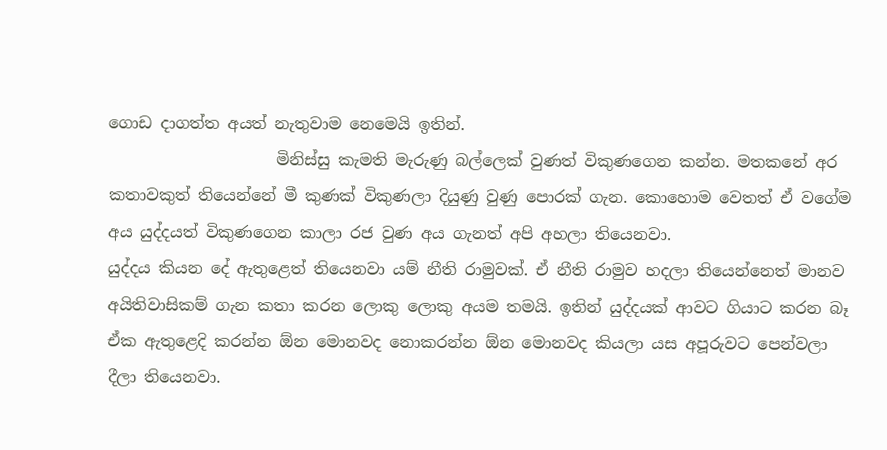ගොඩ දාගත්ත අයත් නැතුවාම නෙමෙයි ඉතින්.
                     මිනිස්සු කැමති මැරුණු බල්ලෙක් වුණත් විකුණගෙන කන්න. මතකනේ අර කතාවකුත් තියෙන්නේ මී කුණක් විකුණලා දියුණු වුණු පොරක් ගැන. කොහොම වෙතත් ඒ වගේම අය යුද්දයත් විකුණගෙන කාලා රජ වුණ අය ගැනත් අපි අහලා තියෙනවා.
යුද්දය කියන දේ ඇතුළෙත් තියෙනවා යම් නීති රාමුවක්. ඒ නීති රාමුව හදලා තියෙන්නෙත් මානව අයිතිවාසිකම් ගැන කතා කරන ලොකු ලොකු අයම තමයි. ඉතින් යුද්දයක් ආවට ගියාට කරන බෑ ඒක ඇතුළෙදි කරන්න ඕන මොනවද නොකරන්න ඕන මොනවද කියලා යස අපූරුවට පෙන්වලා දීලා තියෙනවා.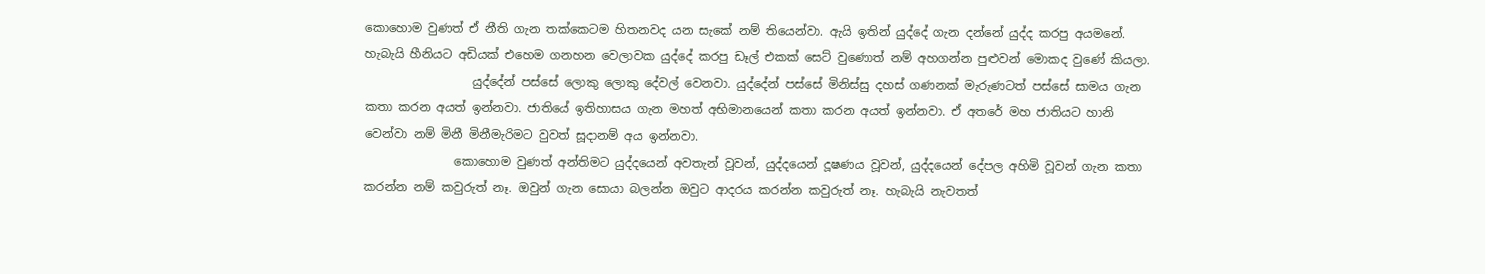කොහොම වුණත් ඒ නීති ගැන තක්කෙටම හිතනවද යන සැකේ නම් තියෙන්වා. ඇයි ඉතින් යුද්දේ ගැන දන්නේ යුද්ද කරපු අයමනේ. හැබැයි හීනියට අඩියක් එහෙම ගනහන වෙලාවක යුද්දේ කරපු ඩෑල් එකක් සෙට් වුණොත් නම් අහගන්න පුළුවන් මොකද වුණේ කියලා.
                  යුද්දේන් පස්සේ ලොකු ලොකු දේවල් වෙනවා. යුද්දේන් පස්සේ මිනිස්සු දහස් ගණනක් මැරුණටත් පස්සේ සාමය ගැන කතා කරන අයත් ඉන්නවා. ජාතියේ ඉතිහාසය ගැන මහත් අභිමානයෙන් කතා කරන අයත් ඉන්නවා. ඒ අතරේ මහ ජාතියට හානි වෙන්වා නම් මිනී මිනීමැරිමට වුවත් සූදානම් අය ඉන්නවා.
               කොහොම වුණත් අන්තිමට යුද්දයෙන් අවතැන් වූවන්, යුද්දයෙන් දූෂණය වූවන්, යුද්දයෙන් දේපල අහිමි වූවන් ගැන කතා කරන්න නම් කවුරුත් නෑ. ඔවුන් ගැන සොයා බලන්න ඔවුට ආදරය කරන්න කවුරුත් නෑ. හැබැයි නැවතත්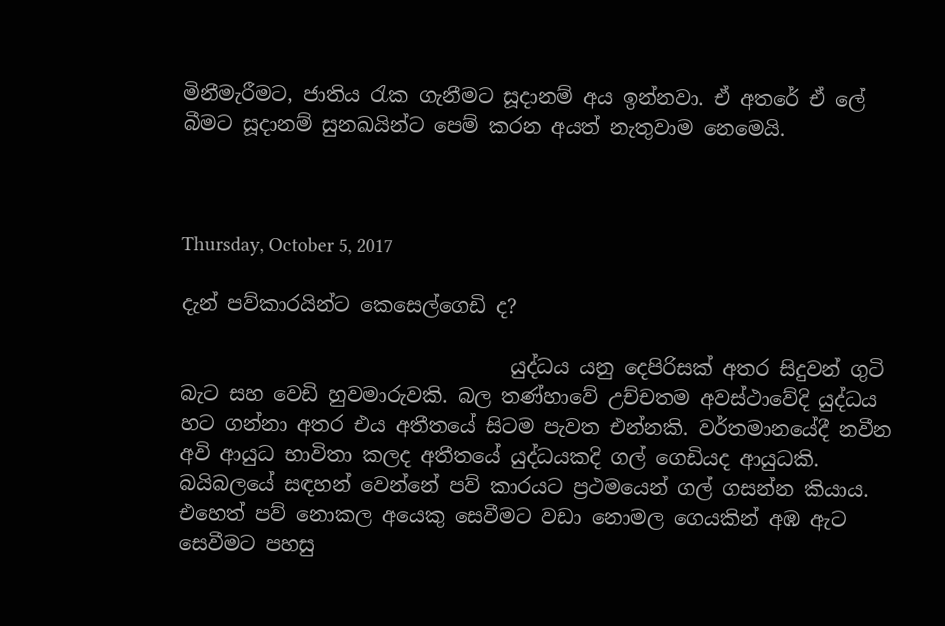මිනීමැරීමට, ජාතිය රැක ගැනීමට සූදානම් අය ඉන්නවා. ඒ අතරේ ඒ ලේ බීමට සූදානම් සුනඛයින්ට පෙම් කරන අයත් නැතුවාම නෙමෙයි.



Thursday, October 5, 2017

දැන් පව්කාරයින්ට කෙසෙල්ගෙඩි ද?

                                 යුද්ධය යනු දෙපිරිසක් අතර සිදුවන් ගුටි බැට සහ වෙඩි හුවමාරුවකි. බල තණ්හාවේ උච්චතම අවස්ථාවේදි යුද්ධය හට ගන්නා අතර එය අතීතයේ සිටම පැවත එන්නකි. වර්තමානයේදී නවීන අවි ආයුධ භාවිතා කලද අතීතයේ යුද්ධයකදි ගල් ගෙඩියද ආයුධකි. බයිබලයේ සඳහන් වෙන්නේ පව් කාරයට ප්‍රථමයෙන් ගල් ගසන්න කියාය. එහෙත් පව් නොකල අයෙකු සෙවීමට වඩා නොමල ගෙයකින් අඹ ඇට සෙවීමට පහසු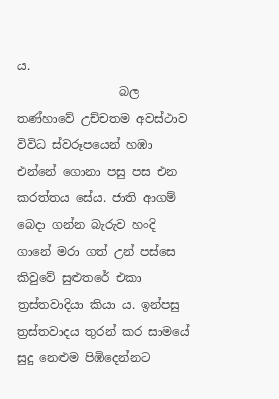ය.
                 බල තණ්හාවේ උච්චතම අවස්ථාව විවිධ ස්වරූපයෙන් හඹා එන්නේ ගොනා පසු පස එන කරත්තය සේය. ජාති ආගම් බෙදා ගන්න බැරුව හංදි ගානේ මරා ගත් උන් පස්සෙ කිවුවේ සුළුතරේ එකා ත්‍රස්තවාදියා කියා ය. ඉන්පසු ත්‍රස්තවාදය තුරන් කර සාමයේ සුදු නෙළුම පිඹිදෙන්නට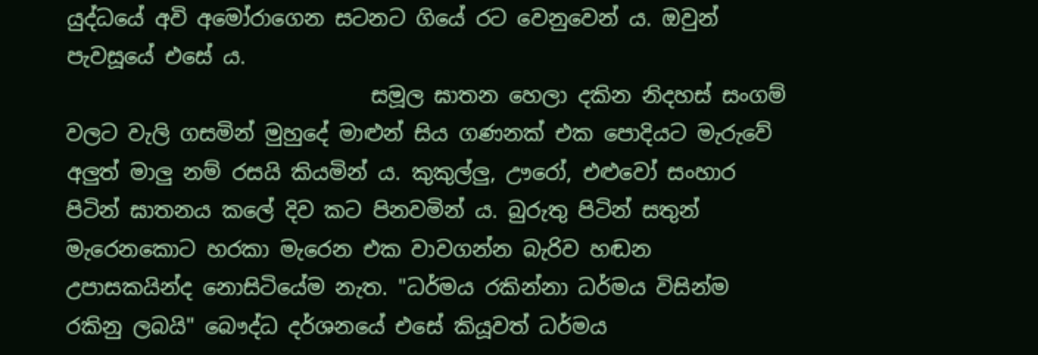යුද්ධයේ අවි අමෝරාගෙන සටනට ගියේ රට වෙනුවෙන් ය. ඔවුන් පැවසූයේ එසේ ය.
                             සමූල ඝාතන හෙලා දකින නිදහස් සංගම් වලට වැලි ගසමින් මුහුදේ මාළුන් සිය ගණනක් එක පොදියට මැරුවේ අලුත් මාලු නම් රසයි කියමින් ය. කුකුල්ලු, ඌරෝ, එළුවෝ සංහාර පිටින් ඝාතනය කලේ දිව කට පිනවමින් ය. බුරුතු පිටින් සතුන් මැරෙනකොට හරකා මැරෙන එක වාවගන්න බැරිව හඬන උපාසකයින්ද නොසිටියේම නැත. "ධර්මය රකින්නා ධර්මය විසින්ම රකිනු ලබයි" බෞද්ධ දර්ශනයේ එසේ කියූවත් ධර්මය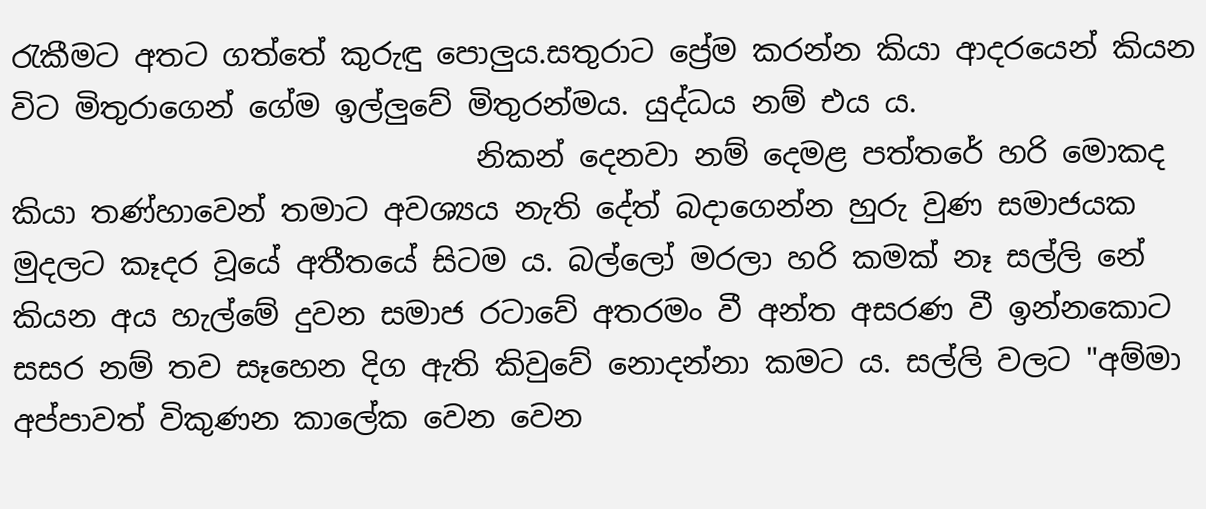රැකීමට අතට ගත්තේ කුරුඳු පොලුය.සතුරාට ප්‍රේම කරන්න කියා ආදරයෙන් කියන විට මිතුරාගෙන් ගේම ඉල්ලුවේ මිතුරන්මය. යුද්ධය නම් එය ය.
                               නිකන් දෙනවා නම් දෙමළ පත්තරේ හරි මොකද කියා තණ්හාවෙන් තමාට අවශ්‍යය නැති දේත් බදාගෙන්න හුරු වුණ සමාජයක මුදලට කෑදර වූයේ අතීතයේ සිටම ය. බල්ලෝ මරලා හරි කමක් නෑ සල්ලි නේ කියන අය හැල්මේ දුවන සමාජ රටාවේ අතරමං වී අන්ත අසරණ වී ඉන්නකොට සසර නම් තව සෑහෙන දිග ඇති කිවුවේ නොදන්නා කමට ය. සල්ලි වලට "අම්මා අප්පාවත් විකුණන කාලේක වෙන වෙන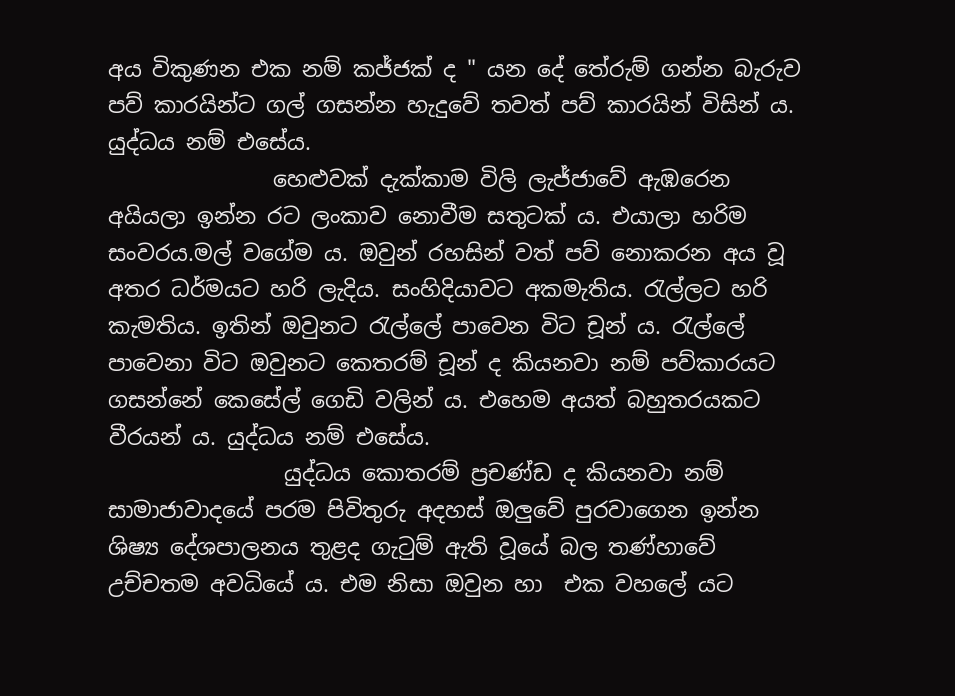අය විකුණන එක නම් කජ්ජක් ද " යන දේ තේරුම් ගන්න බැරුව පව් කාරයින්ට ගල් ගසන්න හැදුවේ තවත් පව් කාරයින් විසින්‍ ය. යුද්ධය නම් එසේය.
               හෙළුවක් දැක්කාම විලි ලැජ්ජාවේ ඇඹරෙන අයියලා ඉන්න රට ලංකාව නොවීම සතුටක් ය. එයාලා හරිම සංවරය.මල් වගේම ය. ඔවුන් රහසින් වත් පව් නොකරන අය වූ අතර ධර්මයට හරි ලැදිය. සංහිදියාවට අකමැතිය. රැල්ලට හරි කැමතිය. ඉතින් ඔවුනට රැල්ලේ පාවෙන විට චූන් ය. රැල්ලේ පාවෙනා විට ඔවුනට කෙතරම් චූන් ද කියනවා නම් පව්කාරයට ගසන්නේ කෙසේල් ගෙඩි වලින්‍ ය. එහෙම අයත් බහුතරයකට වීරයන්‍ ය. යුද්ධය නම් එසේය.
                යුද්ධය කොතරම් ප්‍රචණ්ඩ ද කියනවා නම් සාමාජාවාදයේ පරම පිවිතුරු අදහස් ඔලුවේ පුරවාගෙන ඉන්න ශිෂ්‍ය දේශපාලනය තුළද ගැටුම් ඇති වූයේ බල තණ්හාවේ උච්චතම අවධියේ ය. එම නිසා ඔවුන හා  එක වහලේ යට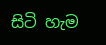සිටි හැම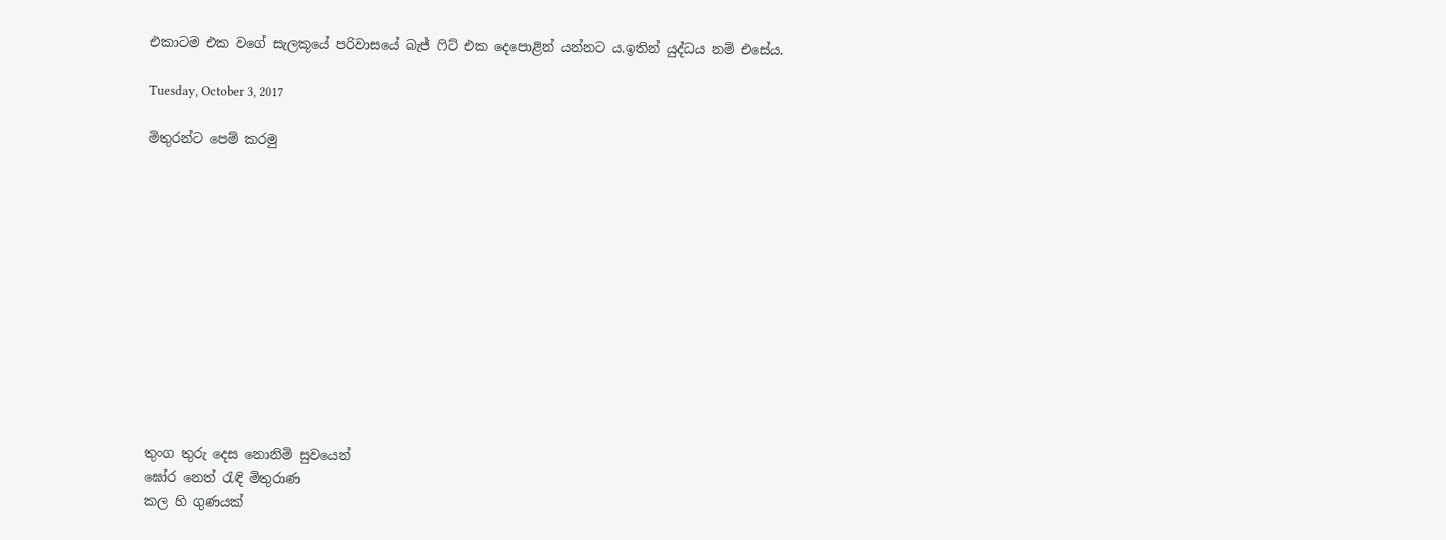එකාටම එක වගේ සැලකූයේ පරිවාසයේ බැජ් ෆිට් එක දෙපොළින් යන්නට ය.ඉතින් යුද්ධය නම් එසේය.

Tuesday, October 3, 2017

මිතුරන්ට පෙම් කරමු












තුංග තුරු දෙස නොනිමි සුවයෙන්
ඝෝර නෙත් රැඳි මිතුරාණ
කල හි ගුණයක්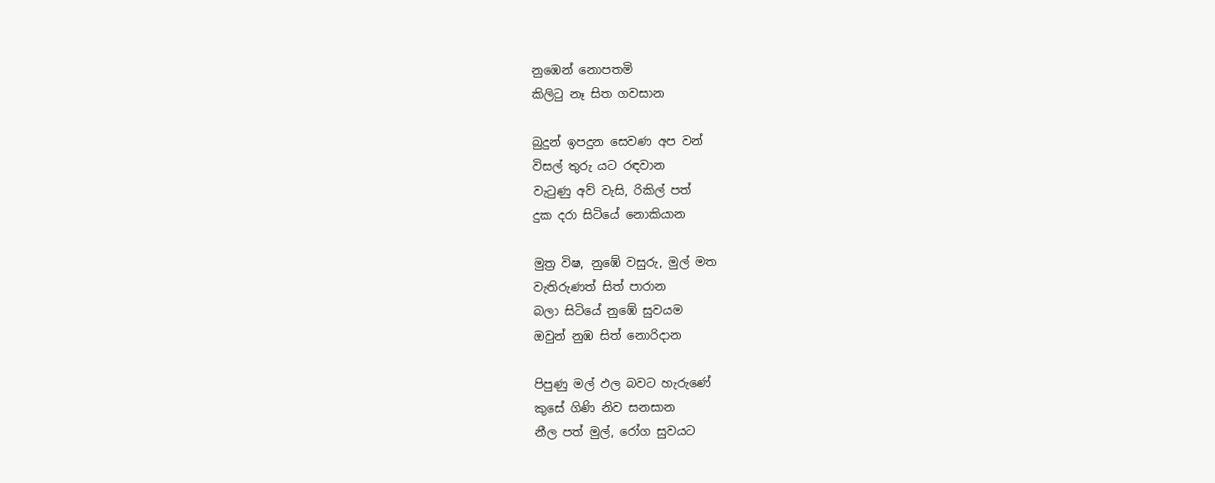නුඹෙන් නොපතමි
කිලිටු නෑ සිත ගවසාන

බුදුන් ඉපදුන සෙවණ අප වන්
විසල් තුරු යට රඳවාන
වැටුණු අව් වැසි, රිකිල් පත්
දුක දරා සිටියේ නොකියාන

මුත්‍ර විෂ, නුඹේ වසුරු, මුල් මත
වැතිරුණත් සිත් පාරාන
බලා සිටියේ නුඹේ සුවයම
ඔවුන් නුඹ සිත් නොරිදාන

පිපුණු මල් ඵල බවට හැරුණේ
කුසේ ගිණි නිව සනසාන
නීල පත් මුල්, රෝග සුවයට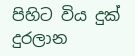පිහිට විය දුක් දුරලාන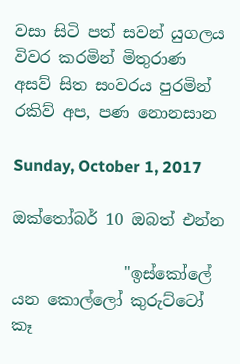වසා සිටි පත් සවන් යුගලය
විවර කරමින් මිතුරාණ
අසව් සිත සංවරය පුරමින්
රකිව් අප, පණ නොනසාන

Sunday, October 1, 2017

ඔක්තෝබර් 10 ඔබත් එන්න

              "ඉස්කෝලේ යන කොල්ලෝ කුරුට්ටෝ කෑ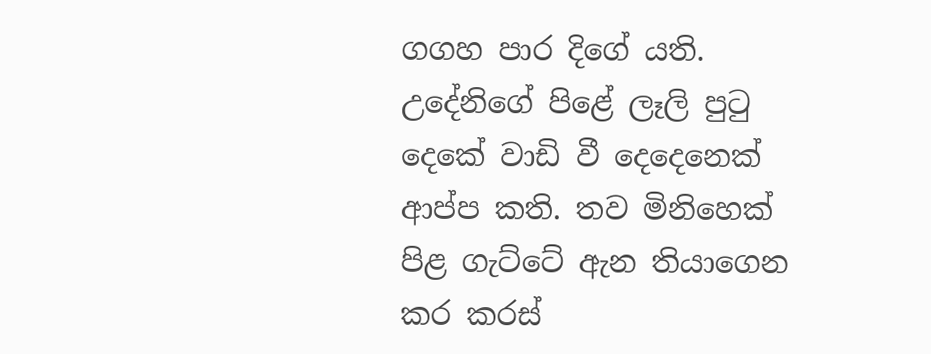ගගහ පාර දිගේ යති. උදේනිගේ පිළේ ලෑලි පුටු දෙකේ වාඩි වී දෙදෙනෙක් ආප්ප කති. තව මිනිහෙක් පිළ ගැට්ටේ ඇන තියාගෙන කර කරස්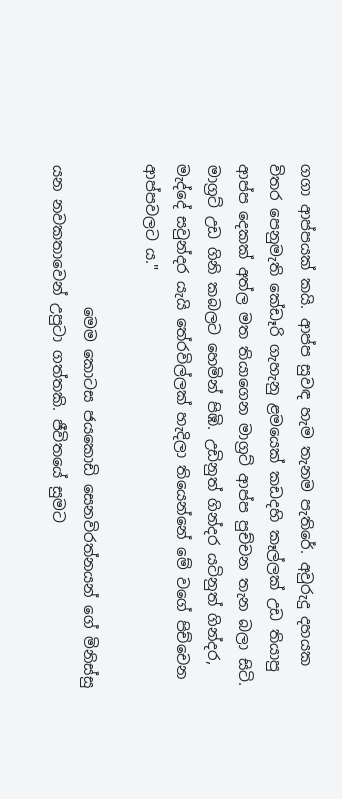ගගා ආප්පයක් කයි. ආප්ප සුවඳ හැම තැනම පැතිරේ. අවුරුදු දහයක විතර පෙනුමැති කේඩෑරි ගැහැනු ළමයෙක් කඩදහි කෑල්ලක් උඩ තියාපු ආප්ප දෙකක් අත්ල මත තියාගෙන මාග්‍රට් ආප්ප පුච්චන තැන බලා සිටි. මාග්‍රට් උඩ ගිනි කබලට හෙමින් පිඹි. උඩිනුත් ගින්දර යටිනුත් ගින්දර, මැද්දේ සවුන්දර යැයි තේරවිල්ලක් හැදිලා තියෙන්නේ මේ වගේ පිච්චෙන ආප්පවලට ය."

                   මෙම කොටස ජයකොඩි සෙනවිරත්නයන් ගේ මිනිස්සු යන නවකතාවෙන් උපුටා ගත්තකි. ජීවිතයේ සුමට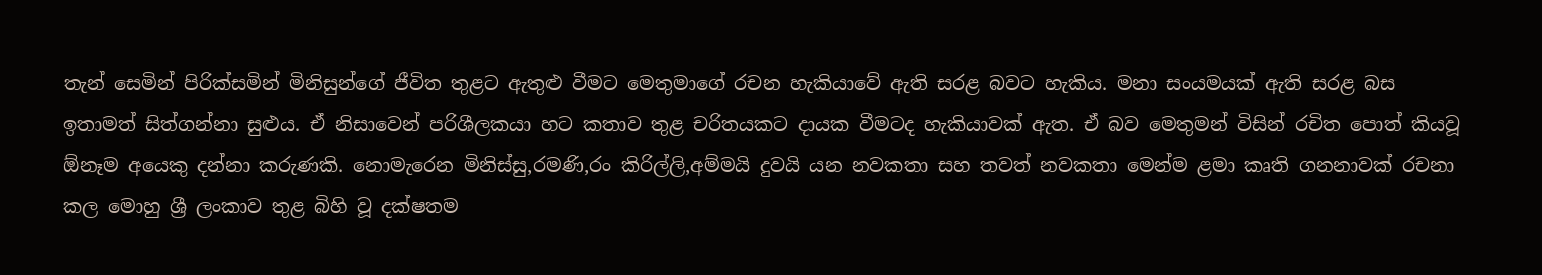තැන් සෙමින් පිරික්සමින් මිනිසුන්ගේ ජීවිත තුළට ඇතුළු වීමට මෙතුමාගේ රචන හැකියාවේ ඇති සරළ බවට හැකිය. මනා සංයමයක් ඇති සරළ බස ඉතාමත් සිත්ගන්නා සුළුය. ඒ නිසාවෙන් පරිශීලකයා හට කතාව තුළ චරිතයකට දායක වීමටද හැකියාවක් ඇත. ඒ බව මෙතුමන් විසින් රචිත පොත් කියවූ ඕනෑම අයෙකු දන්නා කරුණකි. නොමැරෙන මිනිස්සු,රමණි,රං කිරිල්ලි,අම්මයි දුවයි යන නවකතා සහ තවත් නවකතා මෙන්ම ළමා කෘති ගනනාවක් රචනා කල මොහු ශ්‍රී ලංකාව තුළ බිහි වූ දක්ෂතම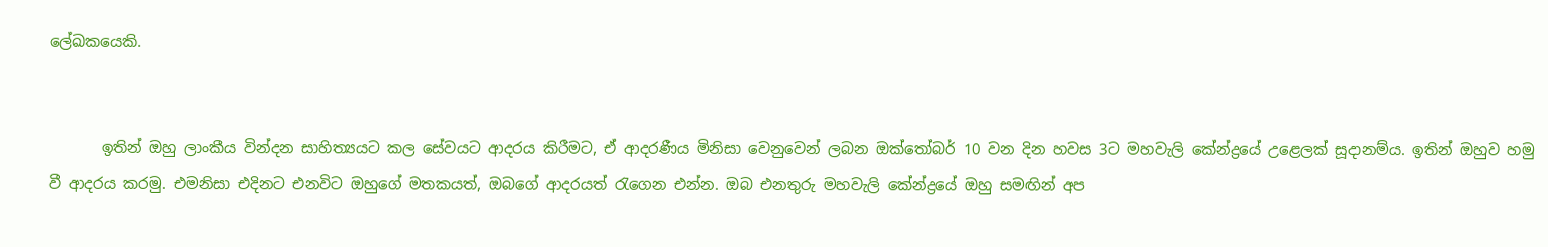ලේඛකයෙකි.


       ඉතින් ඔහු ලාංකීය වින්දන සාහිත්‍යයට කල සේවයට ආදරය කිරීමට, ඒ ආදරණීය මිනිසා වෙනුවෙන් ලබන ඔක්තෝබර් 10 වන දින හවස 3ට මහවැලි කේන්ද්‍රයේ උළෙලක් සූදානම්ය. ඉතින් ඔහුව හමු වී ආදරය කරමු. එමනිසා එදිනට එනවිට ඔහුගේ මතකයත්, ඔබගේ ආදරයත්‍ රැගෙන එන්න. ඔබ එනතුරු මහවැලි කේන්ද්‍රයේ ඔහු සමඟින් අප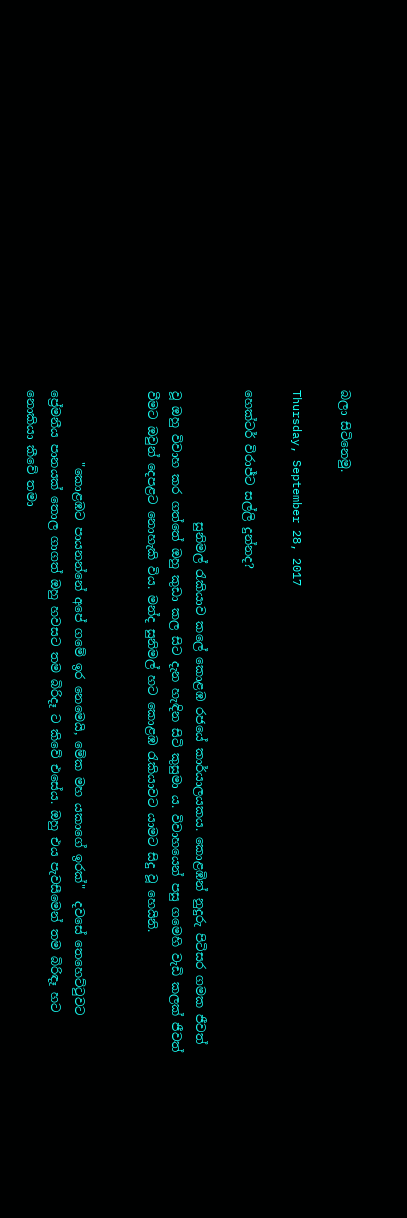බලා සිටිනෙමු.

Thursday, September 28, 2017

හෙක්ටර් විරාජ්‍ට සල්ලි දුන්නද?

                      සුනිමල් රැකියාව කලේ කොළඹ රජයේ කාර්යාලයකය. කොළඹින් නුදුරු පිටිසර ගමක ජීවත් වූ ඔහු විවාහ කර ගත්තේ ඔහු කුඩා කල සිට දැන හැඳින සිටි කුසුමා ය. විවාහයෙන් පසු ගමෙහි වැඩි කලක් ජීවත් වීමට ඔවුන් දෙපළට නොහැකි විය. මන්ද සුනිමල් හට කොළඹ රැකියාවට යාමට සිදු වූ හෙයිනි.


            "කොළඹට පායනන්නේ අපේ ගමේ ඉර නෙමෙයි, මේක මහ යකාගේ ඉරක්"  දවසේ තෙහෙට්ටුවට ප්‍රේමනීය පානයක් තොල ගාගත් ඔහු හවසට තම බිරිදෑ ට කිවේ එසේය. ඔහු එය පැවසීමෙන් තම බිරිඳෑ හට නොකියා කීවේ තමා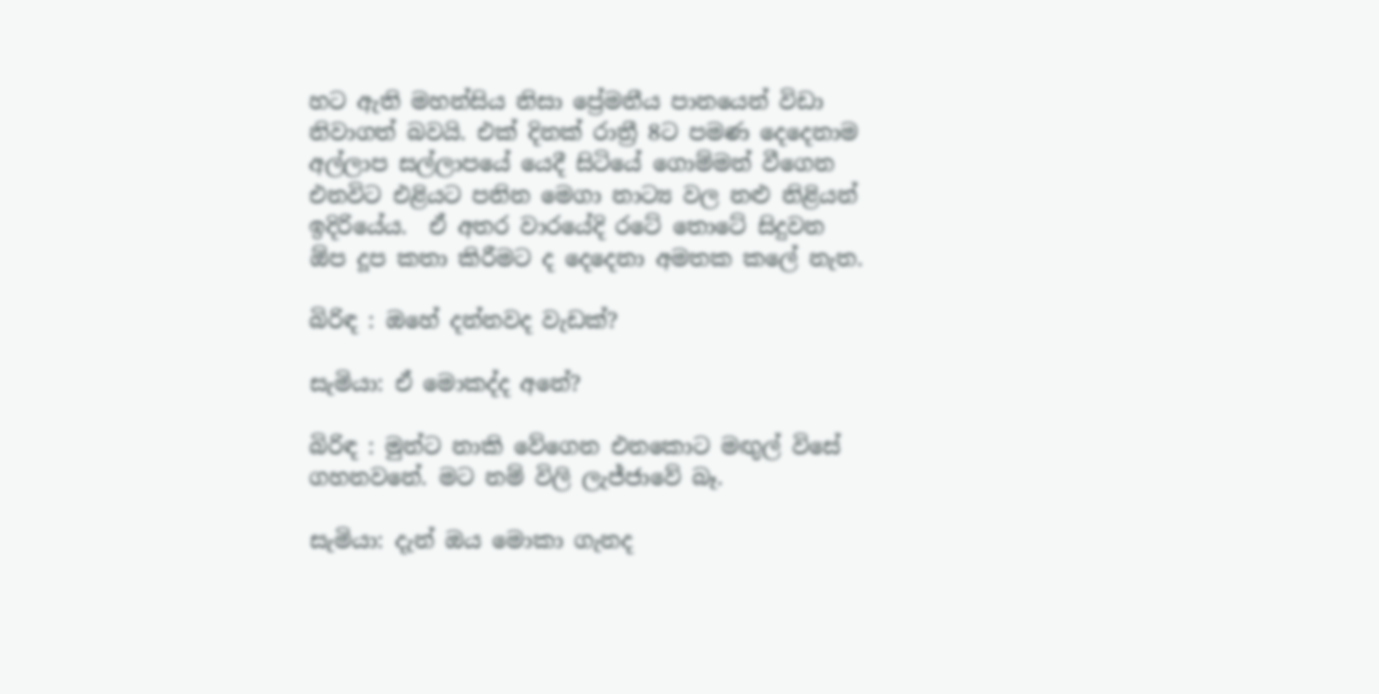හට ඇති මහන්සිය නිසා ප්‍රේමනීය පානයෙන් විඩා නිවාගත් බවයි. එක් දිනක් රාත්‍රී 8ට පමණ දෙදෙනාම අල්ලාප සල්ලාපයේ යෙදී සිටියේ ගොම්මන් වීගෙන එනවිට එළියට පනින මෙගා නාට්‍ය වල නළු නිළියන් ඉදිරියේය.  ඒ අතර වාරයේදි රටේ තොටේ සිදුවන ඕප දූප කතා කිරීමට ද දෙදෙනා අමතක කලේ නැත.

බිරිඳ : ඔහේ දන්නවද වැඩක්?

සැමියා: ඒ මොකද්ද අනේ?

බිරිඳ : මුන්ට නාකි වේගෙන එනකොට මඟුල් විසේ ගහනවනේ. මට නම් විලි ලැජ්ජාවේ බෑ.

සැමියා: දැන් ඔය මොකා ගැනද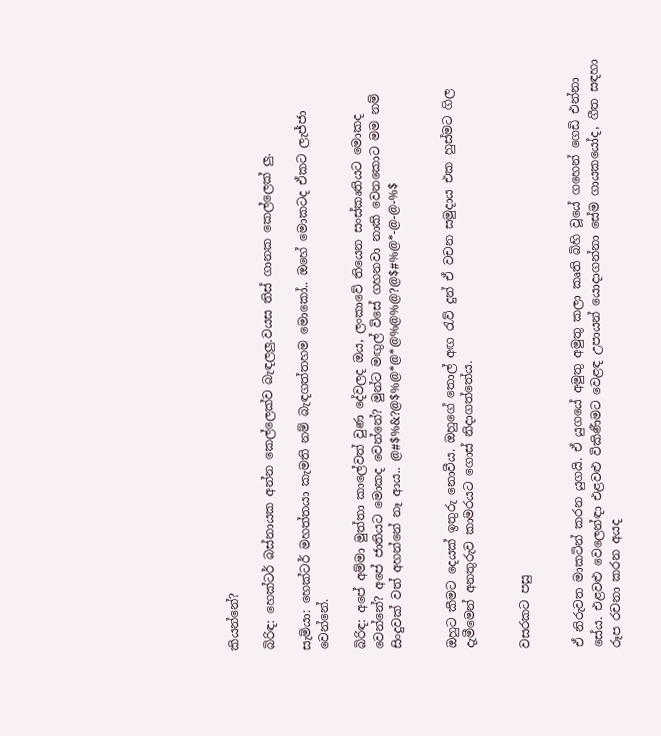කියන්නේ?

බිරිඳ: හෙක්ටර් බස්නායක අන්න කෙල්ලෙක්ව බැඳලලු.වයස තිස් ගානක කෙල්ලෙක් ලු.

සැමියා: හෙක්ටර් මහත්තයා කැමති නම් බැඳගත්තහම මොකෝ.. ඔහේ මොකටද ඒකට ලැජ්ජා වෙන්නේ.

බිරිඳ: අපේ අම්මා මුත්තා කාලේවත් වුණ දේවලද ඔය, ලංකාවේ තියෙන සංස්කෘතියට මොකද වෙන්නේ? අපේ ජාතියට මොකද වෙන්නේ? මුන්ට මඟුල් විසේ ගහනවා නාකි වෙනකොට මම නම් සිංදුවක් වත් අහන්නේ නෑ ආය.. @#$%&?@$%@*@*@%@%@?@$#%@*-@-@-%$


ඔහුට කීමට දෙයක් ඉතුරු නොවීය. ඔහුගේ තොල් අඟ රැව් දුන් ඒ වචන සමුදාය එක හුස්මට ගිල දැමීමෙන් අනතුරුව කාමරයට ගොස් නිදාගත්තේය.


වසරකට පසු


ඒ නිරුවත මාකටින් කරන යුගයි. ඒ යුගයේ අමුතු අමුතු කලා කෘති බිහි වූයේ ගහෙන් ගෙඩි එන්නා සේය. එළවළු වෙලෙන්ඳා එළවළු විකිණීමට වෙළඳ උපායන් යොදාගන්නා සේම ගායකයෝද, ගීත සඳහා රූප රචනා කරන අයද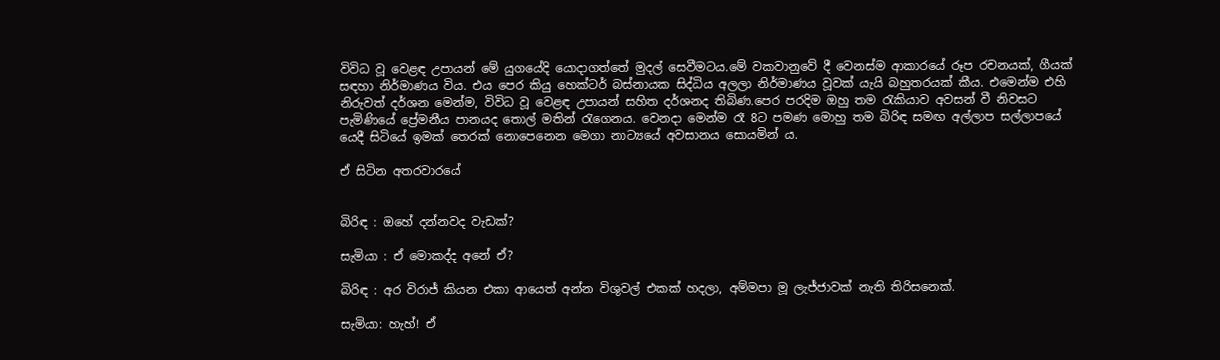විවිධ වූ වෙළඳ උපායන් මේ යුගයේදි යොදාගත්තේ මුදල් සෙවීමටය.මේ වකවානුවේ දී වෙනස්ම ආකාරයේ රූප රචනයක්, ගීයක් සඳහා නිර්මාණය විය. එය පෙර කියු හෙක්ටර් බස්නායක සිද්ධිය අලලා නිර්මාණය වූවක් යැයි බහුතරයක් කීය. එමෙන්ම එහි නිරුවත් දර්ශන මෙන්ම, විවිධ වූ වෙළඳ උපායන් සහිත දර්ශනද තිබිණ.පෙර පරදිම ඔහු තම රැකියාව අවසන් වී නිවසට පැමිණියේ ප්‍රේමනීය පානයද තොල් මතින් රැගෙනය. වෙනදා මෙන්ම රෑ 8ට පමණ මොහු තම බිරිඳ සමඟ අල්ලාප සල්ලාපයේ යෙදී සිටියේ ඉමක් තෙරක් නොපෙනෙන මෙගා නාට්‍යයේ අවසානය සොයමින්‍ ය.

ඒ සිටින අතරවාරයේ


බිරිඳ : ඔහේ දන්නවද වැඩක්?

සැමියා : ඒ මොකද්ද අනේ ඒ?

බිරිඳ : අර විරාජ් කියන එකා ආයෙත් අන්න විශුවල් එකක් හදලා, අම්මපා මූ ලැජ්ජාවක් නැති තිරිසනෙක්.

සැමියා: හැහ්! ඒ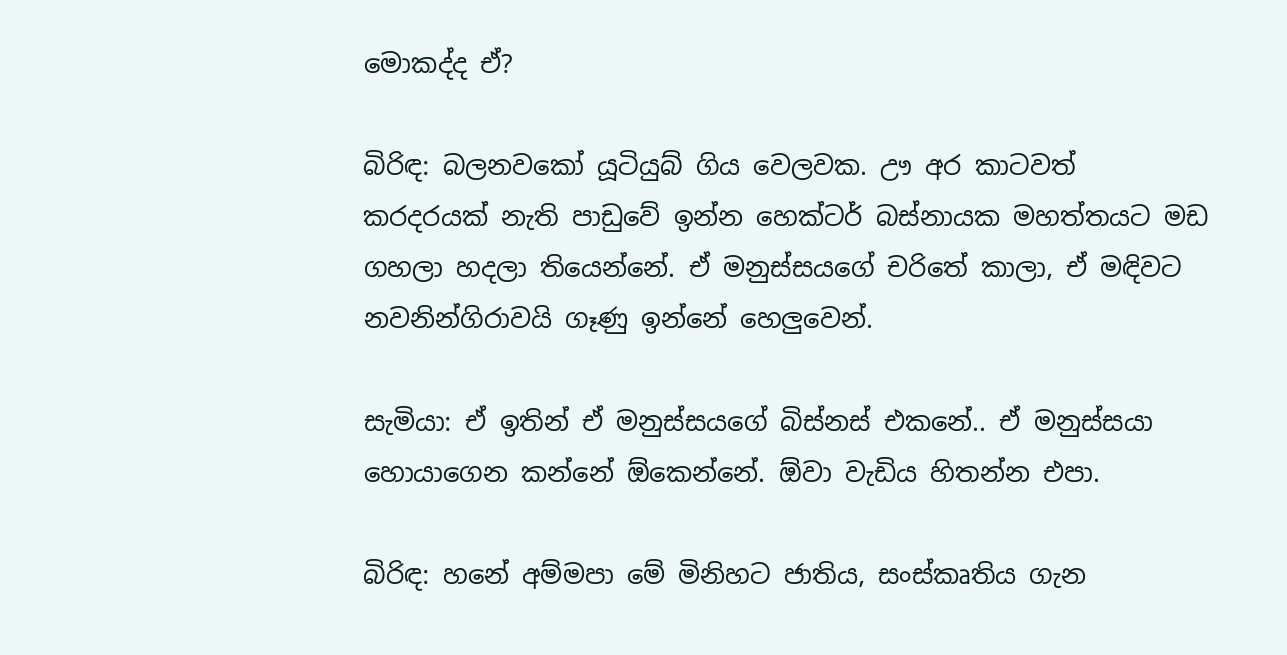මොකද්ද ඒ?

බිරිඳ: බලනවකෝ යූටියුබ් ගිය වෙලවක. ඌ අර කාටවත් කරදරයක් නැති පාඩුවේ ඉන්න හෙක්ටර් බස්නායක මහත්තයට මඩ ගහලා හදලා තියෙන්නේ. ඒ මනුස්සයගේ චරිතේ කාලා, ඒ මඳිවට නවනින්ගිරාවයි ගෑණු ඉන්නේ හෙලුවෙන්.

සැමියා: ඒ ඉතින් ඒ මනුස්සයගේ බිස්නස් එකනේ.. ඒ මනුස්සයා හොයාගෙන කන්නේ ඕකෙන්නේ. ඕවා වැඩිය හිතන්න එපා.

බිරිඳ: හනේ අම්මපා මේ මිනිහට ජාතිය, සංස්කෘතිය ගැන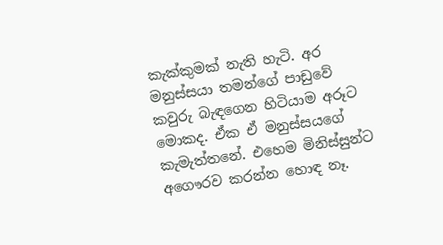කැක්කුමක් නැති හැටි. අර මනුස්සයා තමන්ගේ පාඩුවේ කවුරු බැඳගෙන හිටියාම අරූට මොකද. ඒක ඒ මනුස්සයගේ කැමැත්තනේ. එහෙම මිනිස්සුන්ට අගෞරව කරන්න හොඳ නෑ.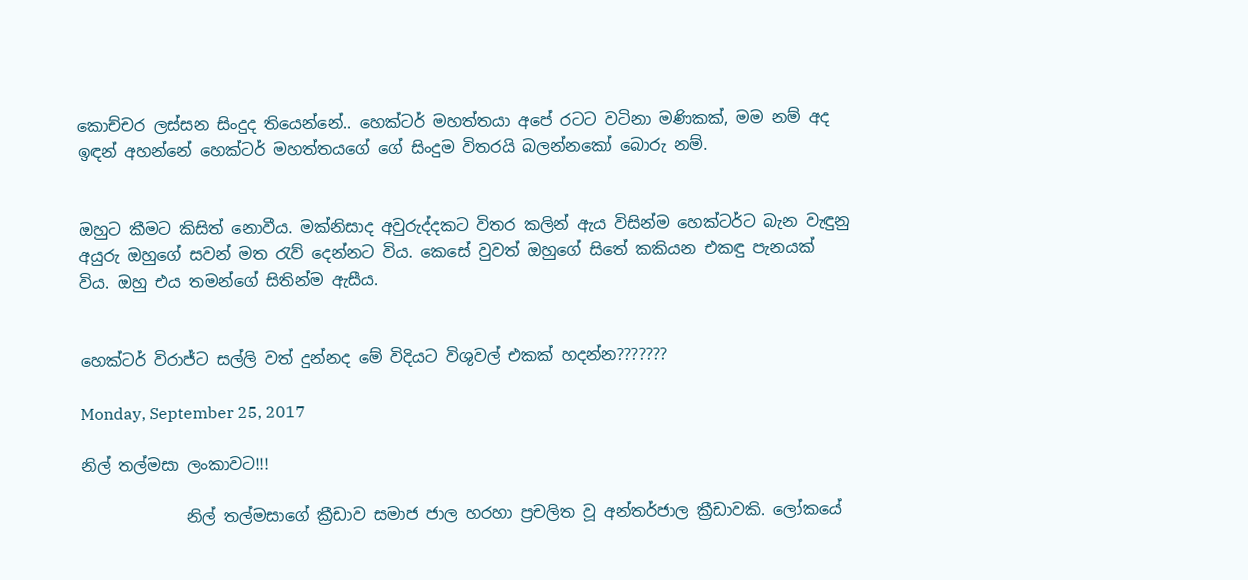කොච්චර ලස්සන සිංදුද තියෙන්නේ.. හෙක්ටර් මහත්තයා අපේ රටට වටිනා මණිකක්, මම නම් අද ඉඳන් අහන්නේ හෙක්ටර් මහත්තයගේ ගේ සිංදුම විතරයි බලන්නකෝ බොරු නම්.


ඔහුට කීමට කිසිත් නොවීය. මක්නිසාද අවුරුද්දකට විතර කලින් ඇය විසින්ම හෙක්ටර්ට බැන වැඳුනු අයුරු ඔහුගේ සවන් මත රැව් දෙන්නට විය. කෙසේ වුවත් ඔහුගේ සිතේ කකියන එකඳු පැනයක් විය. ඔහු එය තමන්ගේ සිතින්ම ඇසීය.


හෙක්ටර් විරාජ්ට සල්ලි වත් දුන්නද මේ විදියට විශුවල් එකක් හදන්න???????

Monday, September 25, 2017

නිල් තල්මසා ලංකාවට!!!

             නිල් තල්මසාගේ ක්‍රීඩාව සමාජ ජාල හරහා ප්‍රචලිත වූ අන්‍තර්ජාල ක්‍රීඩාවකි. ලෝකයේ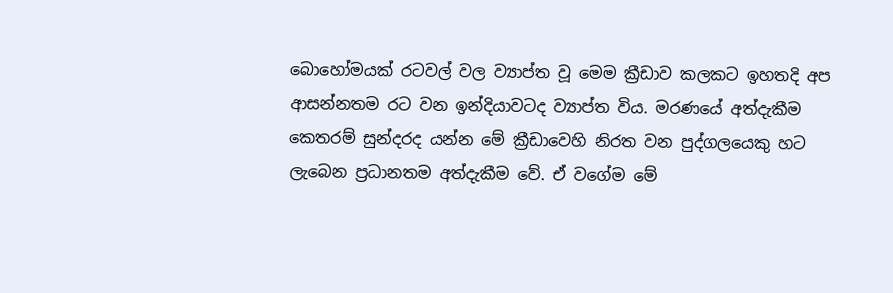බොහෝමයක් රටවල් වල ව්‍යාප්ත වූ මෙම ක්‍රීඩාව කලකට ඉහතදි අප ආසන්නතම රට වන ඉන්දියාවටද ව්‍යාප්ත විය. මරණයේ අත්දැකීම කෙතරම් සුන්දරද යන්න මේ ක්‍රීඩාවෙහි නිරත වන පුද්ගලයෙකු හට ලැබෙන ප්‍රධානතම අත්දැකීම වේ. ඒ වගේම මේ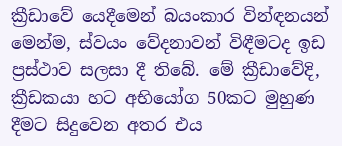ක්‍රීඩාවේ යෙදීමෙන් බයංකාර වින්ඳනයන් මෙන්ම, ස්වයං වේදනාවන් විඳීමටද ඉඩ ප්‍රස්ථාව සලසා දී තිබේ. මේ ක්‍රීඩාවේදි, ක්‍රීඩකයා හට අභියෝග 50කට මුහුණ දීමට සිදුවෙන අතර එය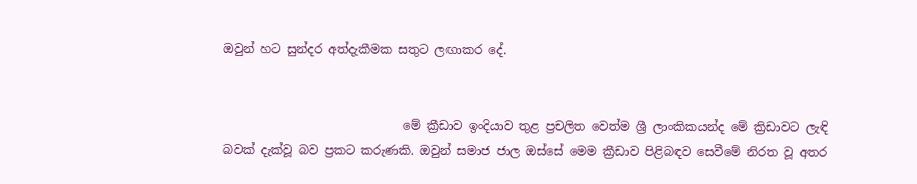ඔවුන් හට සුන්දර අත්දැකීමක සතුට ලඟාකර දේ.


                              මේ ක්‍රීඩාව ඉංදියාව තුළ ප්‍රචලිත වෙත්ම ශ්‍රී ලාංකිකයන්ද මේ ක්‍රිඩාවට ලැඳි බවක් දැක්වූ බව ප්‍රකට කරුණකි. ඔවුන් සමාජ ජාල ඔස්සේ මෙම ක්‍රීඩාව පිළිබඳව සෙවීමේ නිරත වූ අතර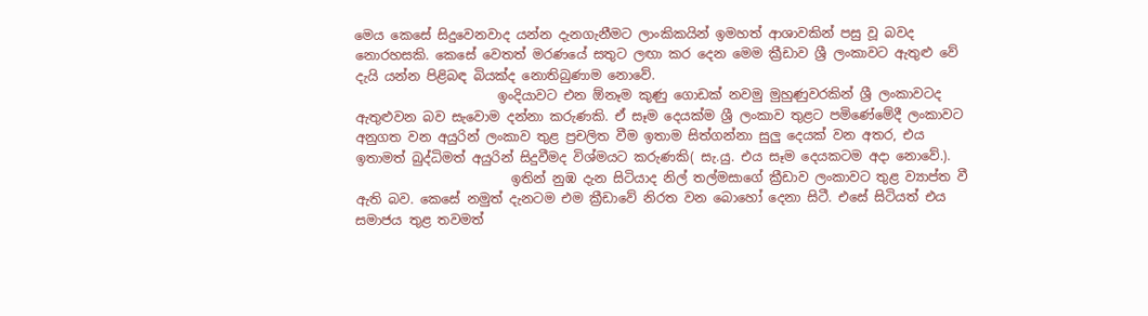මෙය කෙසේ සිදුවෙනවාද යන්න දැනගැනීමට ලාංකිකයින් ඉමහත් ආශාවකින් පසු වූ බවද නොරහසකි. කෙසේ වෙතත් මරණයේ සතුට ලඟා කර දෙන මෙම ක්‍රීඩාව ශ්‍රී ලංකාවට ඇතුළු වේ දැයි යන්න පිළිබඳ බියක්ද නොතිබුණාම නොවේ.
                      ඉංදියාවට එන ඕනෑම කුණු ගොඩක් නවමු මුහුණුවරකින් ශ්‍රී ලංකාවටද ඇතුළුවන බව සැවොම දන්නා කරුණකි. ඒ සෑම දෙයක්ම ශ්‍රී ලංකාව තුළට පමිණේමේදී ලංකාවට අනුගත වන අයුරින් ලංකාව තුළ ප්‍රචලිත වීම ඉතාම සිත්ගන්නා සුලු දෙයක් වන අතර, එය ඉතාමත් බුද්ධිමත් අයුරින් සිදුවීමද විශ්මයට කරුණකි( සැ.යු. එය සෑම දෙයකටම අදා නොවේ.).
                        ඉතින් නුඹ දැන සිටියාද නිල් තල්මසාගේ ක්‍රීඩාව ලංකාවට තුළ ව්‍යාප්ත වී ඇති බව. කෙසේ නමුත් දැනටම එම ක්‍රීඩාවේ නිරත වන බොහෝ දෙනා සිටී. එසේ සිටියත් එය සමාජය තුළ තවමත්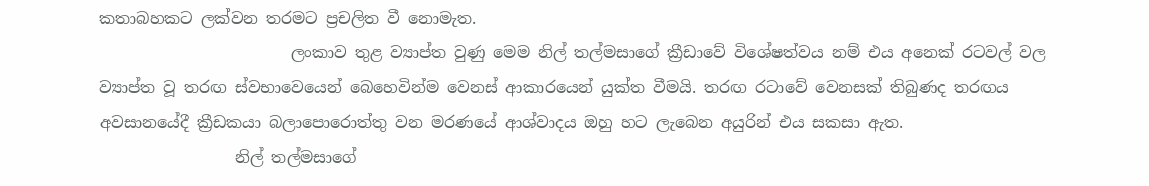කතාබහකට ලක්වන තරමට ප්‍රචලිත වී නොමැත.
                        ලංකාව තුළ ව්‍යාප්ත වුණු මෙම නිල් තල්මසාගේ ක්‍රීඩාවේ විශේෂත්වය නම් එය අනෙක් රටවල් වල ව්‍යාප්ත වූ තරඟ ස්වභාවෙයෙන් බෙහෙවින්ම වෙනස් ආකාරයෙන් යුක්ත වීමයි. තරඟ රටාවේ වෙනසක් තිබුණද තරඟය අවසානයේදී ක්‍රීඩකයා බලාපොරොත්තු වන මරණයේ ආශ්වාදය ඔහු හට ලැබෙන අයුරින් එය සකසා ඇත.
                 නිල් තල්මසාගේ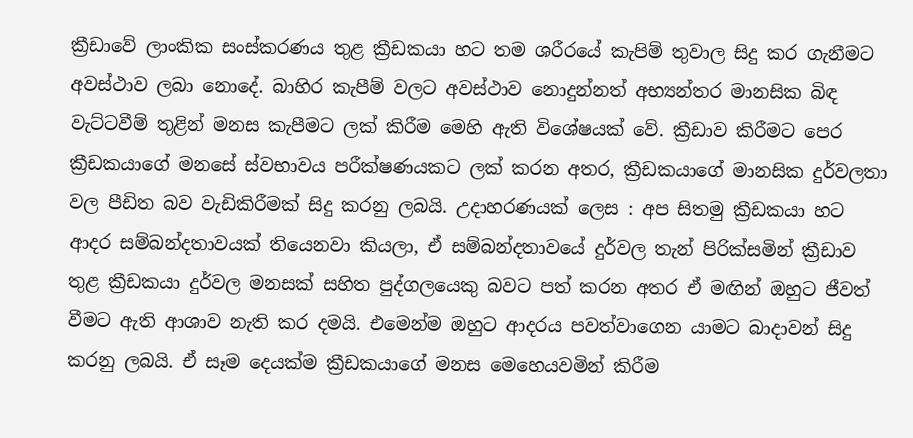ක්‍රීඩාවේ ලාංකික සංස්කරණය තුළ ක්‍රීඩකයා හට තම ශරීරයේ කැපිම් තුවාල සිදු කර ගැනීමට අවස්ථාව ලබා නොදේ. බාහිර කැපීම් වලට අවස්ථාව නොදුන්නත් අභ්‍යන්තර මානසික බිඳ වැට්ටවීම් තුළින් මනස කැපීමට ලක් කිරීම මෙහි ඇති විශේෂයක් වේ. ක්‍රීඩාව කිරීමට පෙර ක්‍රීඩකයාගේ මනසේ ස්වභාවය පරීක්ෂණයකට ලක් කරන අතර, ක්‍රීඩකයාගේ මානසික දුර්වලතා වල පීඩිත බව වැඩිකිරීමක් සිදු කරනු ලබයි. උදාහරණයක් ලෙස : අප සිතමු ක්‍රීඩකයා හට ආදර සම්බන්දතාවයක් තියෙනවා කියලා, ඒ සම්බන්දතාවයේ දුර්වල තැන් පිරික්සමින් ක්‍රීඩාව තුළ ක්‍රීඩකයා දුර්වල මනසක් සහිත පුද්ගලයෙකු බවට පත් කරන අතර ඒ මඟින් ඔහුට ජීවත් වීමට ඇති ආශාව නැති කර දමයි. එමෙන්ම ඔහුට ආදරය පවත්වාගෙන යාමට බාදාවන් සිදු කරනු ලබයි. ඒ සෑම දෙයක්ම ක්‍රීඩකයාගේ මනස මෙහෙයවමින් කිරීම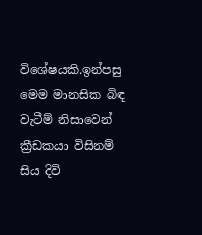විශේෂයකි.ඉන්පසු මෙම මානසික බිඳ වැටීම් නිසාවෙන් ක්‍රීඩකයා විසිනම් සිය දිවි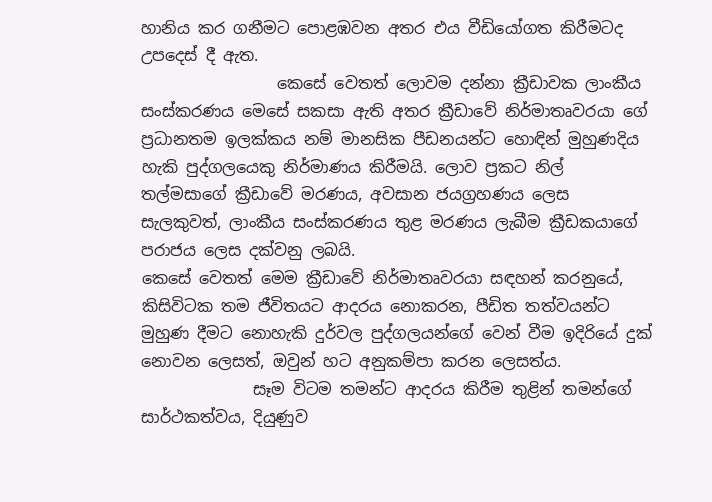හානිය කර ගනීමට පොළඹවන අතර එය වීඩියෝගත කිරීමටද උපදෙස් දී ඇත.
                 කෙසේ වෙතත් ලොවම දන්නා ක්‍රීඩාවක ලාංකීය සංස්කරණය මෙසේ සකසා ඇති අතර ක්‍රීඩාවේ නිර්මාතෘවරයා ගේ ප්‍රධානතම ඉලක්කය නම් මානසික පීඩනයන්ට හොඳින් මුහුණදිය හැකි පුද්ගලයෙකු නිර්මාණය කිරීමයි. ලොව ප්‍රකට නිල් තල්මසාගේ ක්‍රීඩාවේ මරණය, අවසාන ජයග්‍රහණය ලෙස සැලකුවත්, ලාංකීය සංස්කරණය තුළ මරණය ලැබීම ක්‍රීඩකයාගේ පරාජය ලෙස දක්වනු ලබයි.
කෙසේ වෙතත් මෙම ක්‍රීඩාවේ නිර්මාතෘවරයා සඳහන් කරනුයේ, කිසිවිටක තම ජීවිතයට ආදරය නොකරන, පීඩිත තත්වයන්ට මුහුණ දීමට නොහැකි දුර්වල පුද්ගලයන්ගේ වෙන් වීම ඉදිරියේ දුක් නොවන ලෙසත්, ඔවුන් හට අනුකම්පා කරන ලෙසත්ය.
              සෑම විටම තමන්ට ආදරය කිරීම තුළින් තමන්ගේ සාර්ථකත්වය, දියුණුව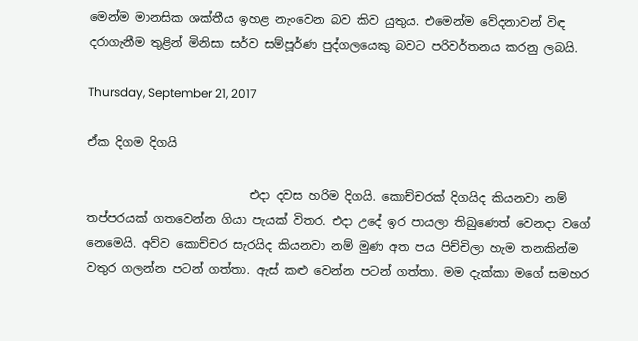මෙන්ම මානසික ශක්තීය ඉහළ නැංවෙන බව කිව යුතුය. එමෙන්ම වේදනාවන් විඳ දරාගැනීම තුළින් මිනිසා සර්ව සම්පූර්ණ පුද්ගලයෙකු බවට පරිවර්තනය කරනු ලබයි.

Thursday, September 21, 2017

ඒක දිගම දිගයි

                           එදා දවස හරිම දිගයි. කොච්චරක් දිගයිද කියනවා නම් තප්පරයක් ගතවෙන්න ගියා පැයක් විතර. එදා උදේ ඉර පායලා තිබුණෙත් වෙනදා වගේ නෙමෙයි. අව්ව කොච්චර සැරයිද කියනවා නම් මුණ අත පය පිච්චිලා හැම තනකින්ම වතුර ගලන්න පටන් ගත්තා. ඇස් කළු වෙන්න පටන් ගත්තා. මම දැක්කා මගේ සමහර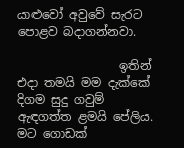යාළුවෝ අවුවේ සැරට පොළව බදාගන්නවා.

                 ඉතින් එදා තමයි මම දැක්කේ දිගම සුදු ගවුම් ඇඳගත්ත ළමයි පේලිය. මට ගොඩක්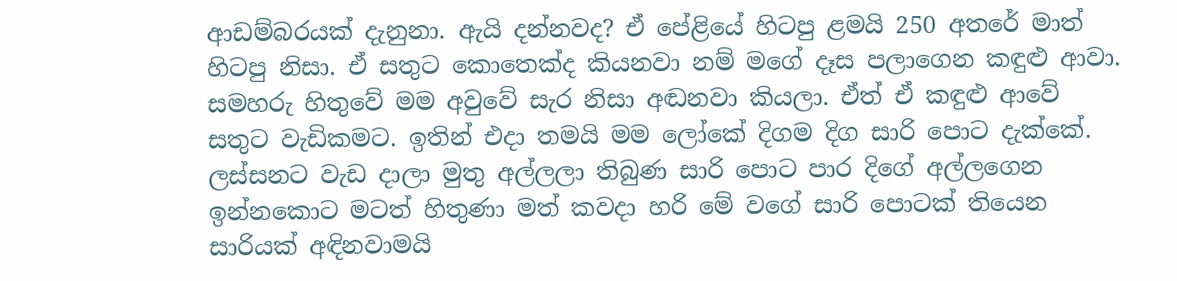ආඩම්බරයක් දැනුනා. ඇයි දන්නවද? ඒ පේළියේ හිටපු ළමයි 250 අතරේ මාත් හිටපු නිසා. ඒ සතුට කොතෙක්ද කියනවා නම් මගේ දෑස පලාගෙන කඳුළු ආවා. සමහරු හිතුවේ මම අවුවේ සැර නිසා අඬනවා කියලා. ඒත් ඒ කඳුළු ආවේ සතුට වැඩිකමට. ඉතින් එදා තමයි මම ලෝකේ දිගම දිග සාරි පොට දැක්කේ. ලස්සනට වැඩ දාලා මුතු අල්ලලා තිබුණ සාරි පොට පාර දිගේ අල්ලගෙන ඉන්නකොට මටත් හිතුණා මත් කවදා හරි මේ වගේ සාරි පොටක් තියෙන සාරියක් අඳිනවාමයි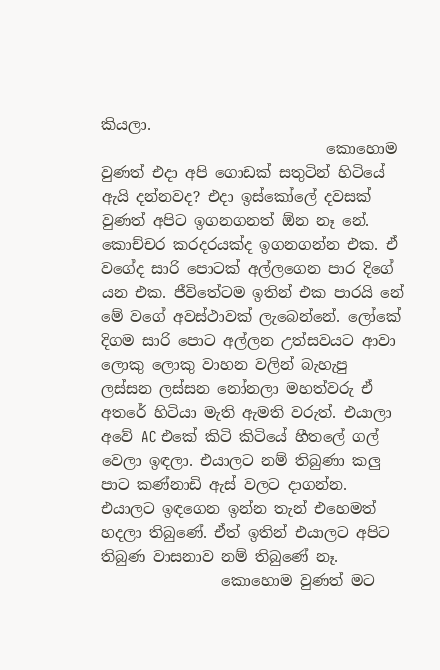කියලා.
                              කොහොම වුණත් එදා අපි ගොඩක් සතුටින් හිටියේ ඇයි දන්නවද? එදා ඉස්කෝලේ දවසක් වුණත් අපිට ඉගනගනත් ඕන නෑ නේ. කොච්චර කරදරයක්ද ඉගනගන්න එක. ඒ වගේද සාරි පොටක් අල්ලගෙන පාර දිගේ යන එක. ජීවිතේටම ඉතින් එක පාරයි නේ මේ වගේ අවස්ථාවක් ලැබෙන්නේ. ලෝකේ දිගම සාරි පොට අල්ලන උත්සවයට ආවා ලොකු ලොකු වාහන වලින් බැහැපු ලස්සන ලස්සන නෝනලා මහත්වරු ඒ අතරේ හිටියා මැති ඇමති වරුත්. එයාලා අවේ AC එකේ කිටි කිටියේ හීතලේ ගල් වෙලා ඉඳලා. එයාලට නම් තිබුණා කලු පාට කණ්නාඩි ඇස් වලට දාගන්න. එයාලට ඉඳගෙන ඉන්න තැන් එහෙමත් හදලා තිබුණේ. ඒත් ඉතින් එයාලට අපිට තිබුණ වාසනාව නම් තිබුණේ නෑ.
                කොහොම වුණත් මට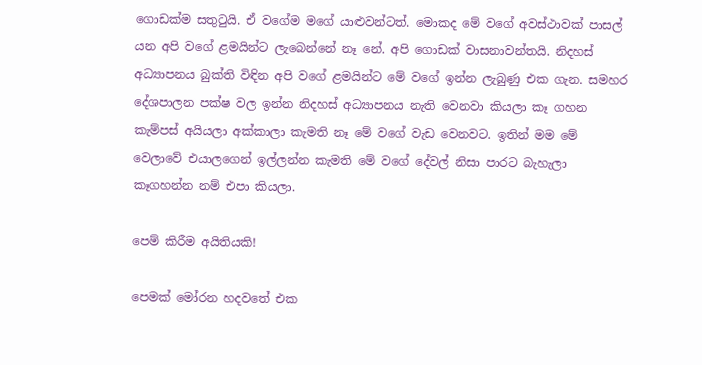ගොඩක්ම සතුටුයි. ඒ වගේම මගේ යාළුවන්ටත්. මොකද මේ වගේ අවස්ථාවක් පාසල් යන අපි වගේ ළමයින්ට ලැබෙන්නේ නෑ නේ. අපි ගොඩක් වාසනාවන්තයි. නිදහස් අධ්‍යාපනය බුක්ති විඳින අපි වගේ ළමයින්ට මේ වගේ ඉන්න ලැබුණු එක ගැන. සමහර දේශපාලන පක්ෂ වල ඉන්න නිදහස් අධ්‍යාපනය නැති වෙනවා කියලා කෑ ගහන කැම්පස් අයියලා අක්කාලා කැමති නෑ මේ වගේ වැඩ වෙනවට. ඉතින් මම මේ වෙලාවේ එයාලගෙන් ඉල්ලන්න කැමති මේ වගේ දේවල් නිසා පාරට බැහැලා කෑගහන්න නම් එපා කියලා.

පෙම් කිරීම අයිතියකි!

පෙමක් මෝරන හදවතේ එක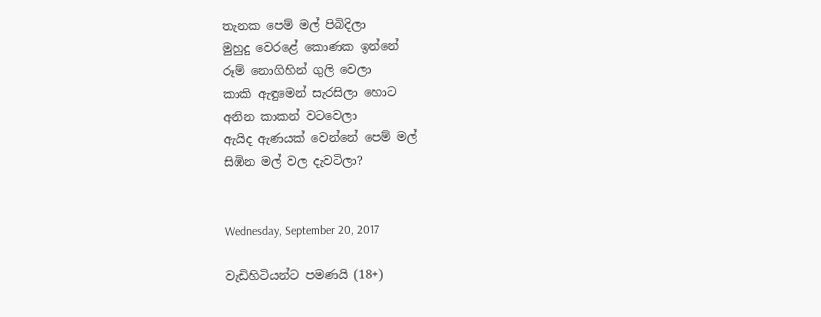තැනක පෙම් මල් පිබිදිලා
මුහුදු වෙරළේ කොණක ඉන්නේ
රූම් නොගිහින් ගුලි වෙලා
කාකි ඇඳුමෙන් සැරසිලා හොට
අනින කාකන් වටවෙලා
ඇයිද ඇණයක් වෙන්නේ පෙම් මල්
සිඹින මල් වල දැවටිලා?


Wednesday, September 20, 2017

වැඩිහිටියන්ට පමණයි (18+)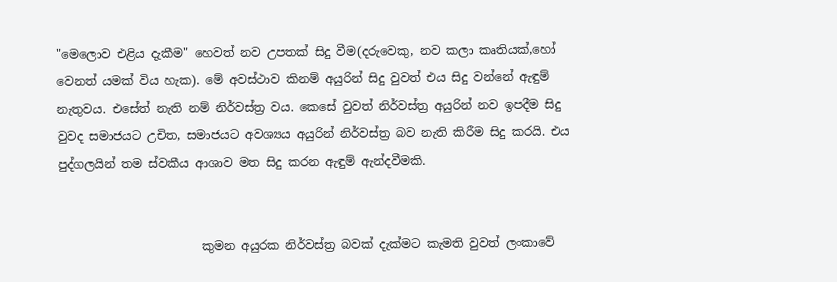"මෙලොව එළිය දැකීම" හෙවත් නව උපතක් සිදු වීම(දරුවෙකු, නව කලා කෘතියක්,හෝ වෙනත් යමක් විය හැක). මේ අවස්ථාව කිනම් අයුරින් සිදු වුවත් එය සිදු වන්නේ ඇඳුම් නැතුවය. එසේත් නැති නම් නිර්වස්ත්‍ර වය. කෙසේ වුවත් නිර්වස්ත්‍ර අයුරින් නව ඉපදීම සිදු වුවද සමාජයට උචිත, සමාජයට අවශ්‍යය අයුරින් නිර්වස්ත්‍ර බව නැති කිරීම සිදු කරයි. එය පුද්ගලයින් තම ස්වකීය ආශාව මත සිදු කරන ඇඳුම් ඇන්දවීමකි.


                        කුමන අයුරක නිර්වස්ත්‍ර බවක් දැක්මට කැමති වුවත් ලංකාවේ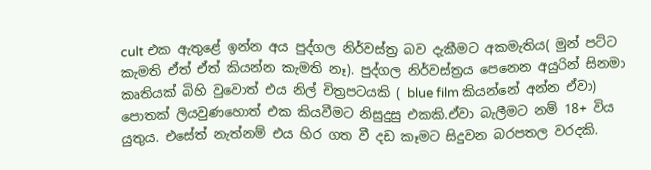cult එක ඇතුළේ ඉන්න අය පුද්ගල නිර්වස්ත්‍ර බව දැකීමට අකමැතිය( මුන් පට්ට කැමති ඒත් ඒත් කියන්න කැමති නෑ). පුද්ගල නිර්වස්ත්‍රය පෙනෙන අයුරින් සිනමා කෘතියක් බිහි වුවොත් එය නිල් චිත්‍රපටයකි ( blue film කියන්නේ අන්න ඒවා) පොතක් ලියවුණහොත් එක කියවීමට නිසුදුසු එකකි.ඒවා බැලීමට නම් 18+ විය යුතුය. එසේත් නැත්නම් එය හිර ගත වී දඩ කෑමට සිදුවන බරපතල වරදකි.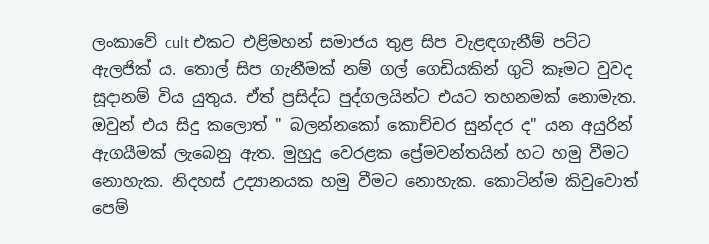ලංකාවේ cult එකට එළිමහන් සමාජය තුළ සිප වැළඳගැනීම් පට්ට ඇලජික් ය. තොල් සිප ගැනීමක් නම් ගල් ගෙඩියකින් ගුටි කෑමට වුවද සූදානම් විය යුතුය. ඒත් ප්‍රසිද්ධ පුද්ගලයින්ට එයට තහනමක් නොමැත. ඔවුන් එය සිදු කලොත් " බලන්නකෝ කොච්චර සුන්දර ද" යන අයුරින් ඇගයීමක් ලැබෙනු ඇත. මුහුදු වෙරළක ප්‍රේමවන්තයින් හට හමු වීමට නොහැක. නිදහස් උද්‍යානයක හමු වීමට නොහැක. කොටින්ම කිවුවොත් පෙම්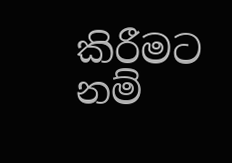කිරීමට නම්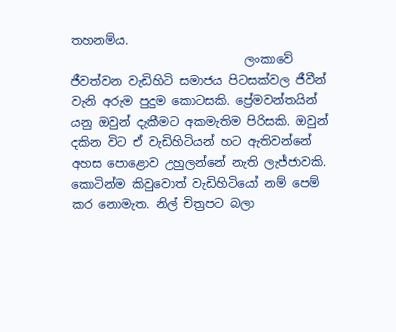තහනම්ය.
                             ලංකාවේ ජීවත්වන වැඩිහිටි සමාජය පිටසක්වල ජීවීන් වැනි අරුම පුදුම කොටසකි. ප්‍රේමවන්තයින් යනු ඔවුන් දැකීමට අකමැතිම පිරිසකි. ඔවුන් දකින විට ඒ වැඩිහිටියන් හට ඇතිවන්නේ අහස පොළොව උහුලන්නේ නැති ලැජ්ජාවකි. කොටින්ම කිවුවොත් වැඩිහිටියෝ නම් පෙම් කර නොමැත. නිල් චිත්‍රපට බලා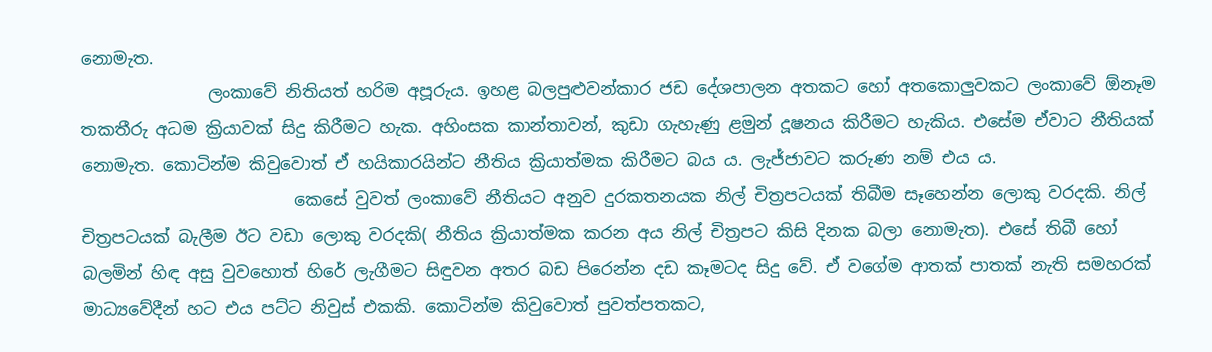නොමැත.
               ලංකාවේ නිතියත් හරිම අපූරුය. ඉහළ බලපුළුවන්කාර ජඩ දේශපාලන අතකට හෝ අතකොලුවකට ලංකාවේ ඕනෑම තකතීරු අධම ක්‍රියාවක් සිදු කිරීමට හැක. අහිංසක කාන්තාවන්, කුඩා ගැහැණු ළමුන් දූෂනය කිරීමට හැකිය. එසේම ඒවාට නීතියක් නොමැත. කොටින්ම කිවුවොත් ඒ හයිකාරයින්ට නීතිය ක්‍රියාත්මක කිරීමට බය ය. ලැජ්ජාවට කරුණ නම් එය ය.
                         කෙසේ වුවත් ලංකාවේ නීතියට අනුව දුරකතනයක නිල් චිත්‍රපටයක් තිබීම සෑහෙන්න ලොකු වරදකි. නිල් චිත්‍රපටයක් බැලීම ඊට වඩා ලොකු වරදකි( නීතිය ක්‍රියාත්මක කරන අය නිල් චිත්‍රපට කිසි දිනක බලා නොමැත). එසේ තිබී හෝ බලමින් හිඳ අසු වුවහොත් හිරේ ලැගීමට සිඳුවන අතර බඩ පිරෙන්න දඩ කෑමටද සිදු වේ. ඒ වගේම ආතක් පාතක් නැති සමහරක් මාධ්‍යවේදීන් හට එය පට්ට නිවුස් එකකි. කොටින්ම කිවුවොත් පුවත්පතකට,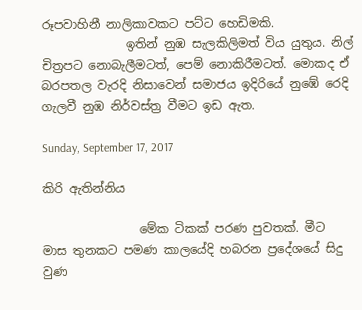රූපවාහිනී නාලිකාවකට පට්ට හෙඩිමකි.
              ඉතින් නුඹ සැලකිලිමත් විය යුතුය. නිල් චිත්‍රපට නොබැලීමටත්, පෙම් නොකිරීමටත්. මොකද ඒ බරපතල වැරදි නිසාවෙන් සමාජය ඉදිරියේ නුඹේ රෙදි ගැලවී නුඹ නිර්වස්ත්‍ර වීමට ඉඩ ඇත.

Sunday, September 17, 2017

කිරි ඇතින්නිය

                මේක ටිකක් පරණ පුවතක්. මීට මාස තුනකට පමණ කාලයේදි හබරන ප්‍රදේශයේ සිදු වුණ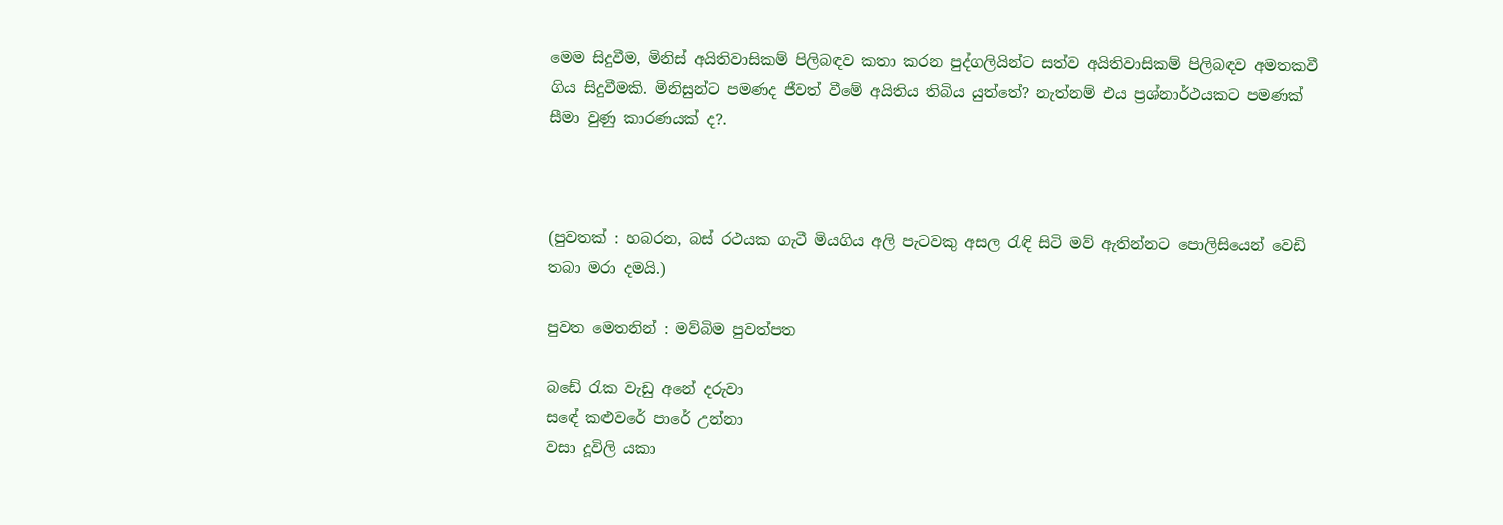මෙම සිදුවීම, මිනිස් අයිතිවාසිකම් පිලිබඳව කතා කරන පුද්ගලියින්ට සත්ව අයිතිවාසිකම් පිලිබඳව අමතකවී ගිය සිදුවීමකි. මිනිසුන්ට පමණද ජීවත් වීමේ අයිතිය තිබිය යුත්තේ? නැත්නම් එය ප්‍රශ්නාර්ථයකට පමණක් සීමා වුණු කාරණයක් ද?.



(පුවතක් : හබරන, බස් රථයක ගැටී මියගිය අලි පැටවකු අසල රැඳි සිටි මව් ඇතින්නට පොලිසියෙන් වෙඩි තබා මරා දමයි.)

පුවත මෙතනින් : මව්බිම පුවත්පත

බඩේ රැක වැඩු අනේ දරුවා
සඳේ කළුවරේ පාරේ උන්නා
වසා දූවිලි යකා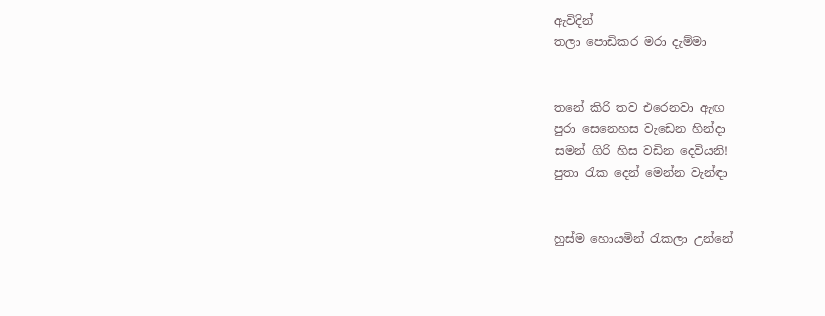ඇවිදින්
තලා පොඩිකර මරා දැම්මා


තනේ කිරි තව එරෙනවා ඇඟ
පුරා සෙනෙහස වැඩෙන හින්දා
සමන් ගිරි හිස වඩින දෙවියනි!
පුතා රැක දෙන් මෙන්න වැන්ඳා


හුස්ම හොයමින් රැකලා උන්නේ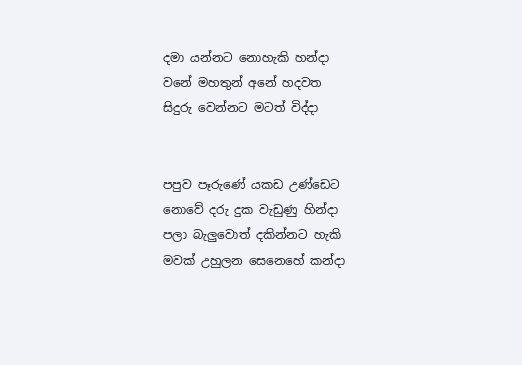දමා යන්නට නොහැකි හන්දා
වනේ මහතුන් අනේ හදවත
සිදුරු වෙන්නට මටත් විද්දා


පපුව පෑරුණේ යකඩ උණ්ඩෙට
නොවේ දරු දුක වැඩුණු හින්දා
පලා බැලුවොත් දකින්නට හැකි
මවක් උහුලන සෙනෙහේ කන්දා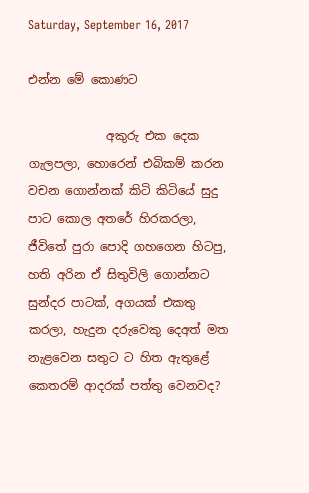Saturday, September 16, 2017

එන්න මේ කොණට

             අකුරු එක දෙක ගැලපලා, හොරෙන් එබිකම් කරන වචන ගොන්නක් කිටි කිටියේ සුදු පාට කොල අතරේ හිරකරලා, ජීවිතේ පුරා පොදි ගහගෙන හිටපු, හති අරින ඒ සිතුවිලි ගොන්නට සුන්දර පාටක්, අගයක් එකතු කරලා, හැදුන දරුවෙකු දෙඅත් මත නැළවෙන සතුට ට හිත ඇතුළේ කෙතරම් ආදරක් පත්තු වෙනවද?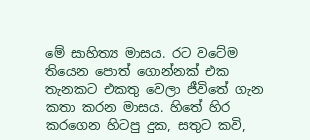මේ සාහිත්‍ය මාසය. රට වටේම තියෙන පොත් ගොන්නක් එක තැනකට එකතු වෙලා ජීවිතේ ගැන කතා කරන මාසය. හිතේ හිර කරගෙන හිටපු දුක, සතුට කවි,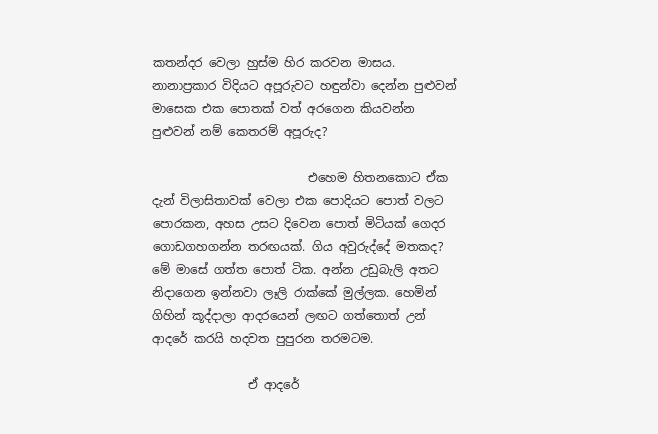කතන්දර වෙලා හුස්ම හිර කරවන මාසය. නානාප්‍රකාර විදියට අපූරුවට හඳුන්වා දෙන්න පුළුවන් මාසෙක එක පොතක් වත් අරගෙන කියවන්න පුළුවන් නම් කෙතරම් අපූරුද?

                          එහෙම හිතනකොට ඒක දැන් විලාසිතාවක් වෙලා එක පොදියට පොත් වලට පොරකන, අහස උසට දිවෙන පොත් මිටියක් ගෙදර ගොඩගහගන්න තරඟයක්. ගිය අවුරුද්දේ මතකද? මේ මාසේ ගත්ත පොත් ටික. අන්න උඩුබැලි අතට නිදාගෙන ඉන්නවා ලෑලි රාක්කේ මුල්ලක. හෙමින් ගිහින් කූද්දාලා ආදරයෙන් ලඟට ගත්තොත් උන් ආදරේ කරයි හදවත පුපුරන තරමටම.

                ඒ ආදරේ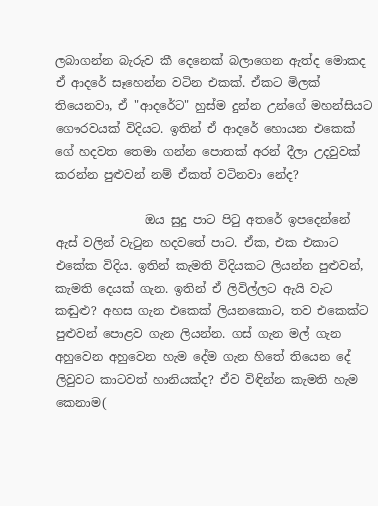ලබාගන්න බැරුව කී දෙනෙක් බලාගෙන ඇත්ද මොකද ඒ ආදරේ සෑහෙන්න වටින එකක්. ඒකට මිලක් තියෙනවා, ඒ "ආදරේට" හුස්ම දුන්න උන්ගේ මහන්සියට ගෞරවයක් විදියට. ඉතින් ඒ ආදරේ හොයන එකෙක් ගේ හදවත තෙමා ගන්න පොතක් අරන් දීලා උදවුවක් කරන්න පුළුවන් නම් ඒකත් වටිනවා නේද?

               ඔය සුදු පාට පිටු අතරේ ඉපදෙන්නේ ඇස් වලින් වැටුන හදවතේ පාට. ඒක, එක එකාට එකේක විදිය. ඉතින් කැමති විදියකට ලියන්න පුළුවන්, කැමති දෙයක් ගැන. ඉතින් ඒ ලිවිල්ලට ඇයි වැට කඬුළු? අහස ගැන එකෙක් ලියනකොට, තව එකෙක්ට පුළුවන් පොළව ගැන ලියන්න. ගස් ගැන මල් ගැන අහුවෙන අහුවෙන හැම දේම ගැන හිතේ තියෙන දේ ලිවුවට කාටවත් හානියක්ද? ඒව විඳින්න කැමති හැම කෙනාම(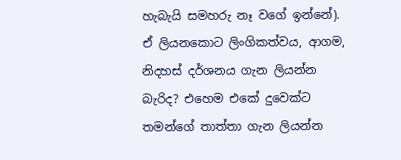හැබැයි සමහරු නෑ වගේ ඉන්නේ). ඒ ලියනකොට ලිංගිකත්වය, ආගම, නිදහස් දර්ශනය ගැන ලියන්න බැරිද? එහෙම එකේ දුවෙක්ට තමන්ගේ තාත්තා ගැන ලියන්න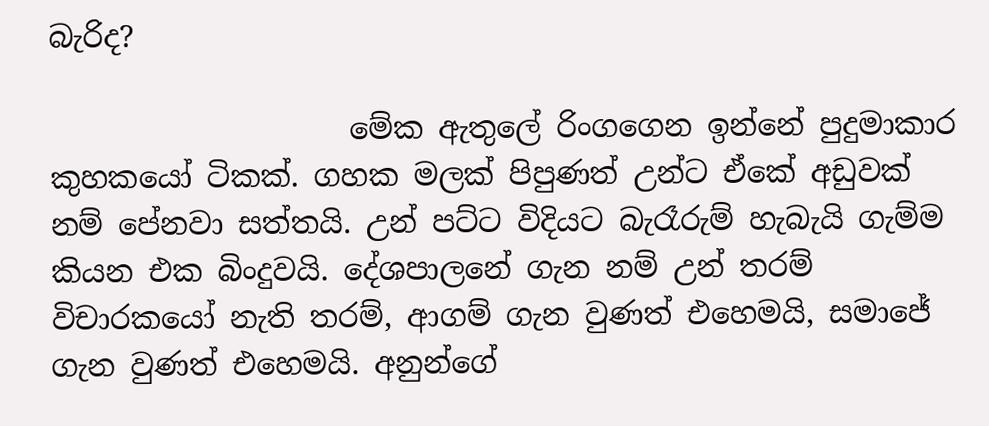බැරිද?

                    මේක ඇතුලේ රිංගගෙන ඉන්නේ පුදුමාකාර කුහකයෝ ටිකක්. ගහක මලක් පිපුණත් උන්ට ඒකේ අඩුවක් නම් පේනවා සත්තයි. උන් පට්ට විදියට බැරෑරුම් හැබැයි ගැම්ම කියන එක බිංදුවයි. දේශපාලනේ ගැන නම් උන් තරම් විචාරකයෝ නැති තරම්, ආගම් ගැන වුණත් එහෙමයි, සමාජේ ගැන වුණත් එහෙමයි. අනුන්ගේ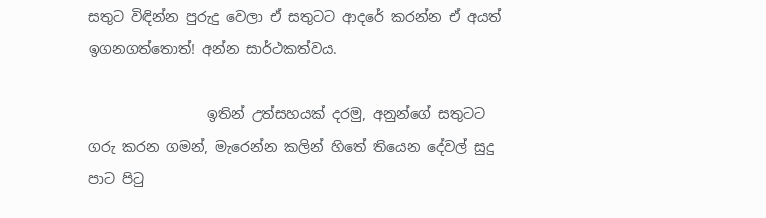සතුට විඳින්න පුරුදු වෙලා ඒ සතුටට ආදරේ කරන්න ඒ අයත් ඉගනගත්තොත්! අන්න සාර්ථකත්වය.

                 ඉතින් උත්සහයක් දරමු, අනුන්ගේ සතුටට ගරු කරන ගමන්, මැරෙන්න කලින් හිතේ තියෙන දේවල් සුදු පාට පිටු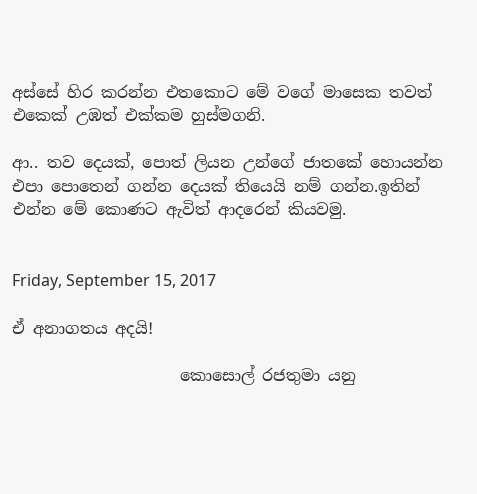අස්සේ හිර කරන්න එතකොට මේ වගේ මාසෙක තවත් එකෙක් උඹත් එක්කම හුස්මගනි.

ආ.. තව දෙයක්, පොත් ලියන උන්ගේ ජාතකේ හොයන්න එපා පොතෙන් ගන්න දෙයක් තියෙයි නම් ගන්න.ඉතින් එන්න මේ කොණට ඇවිත් ආදරෙන් කියවමු.


Friday, September 15, 2017

ඒ අනාගතය අදයි!

                     කොසොල් රජතුමා යනු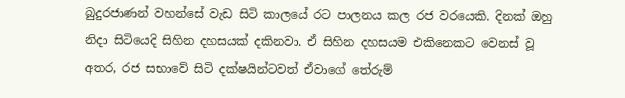බුදුරජාණන් වහන්සේ වැඩ සිටි කාලයේ රට පාලනය කල රජ වරයෙකි. දිනක් ඔහු නිදා සිටියෙදි සිහින දහසයක් දකිනවා. ඒ සිහින දහසයම එකිනෙකට වෙනස් වූ අතර, රජ සභාවේ සිටි දක්ෂයින්ටවත් ඒවාගේ තේරුම්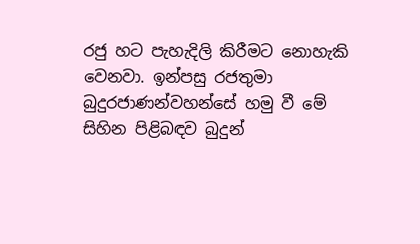රජු හට පැහැදිලි කිරීමට නොහැකි වෙනවා. ඉන්පසු රජතුමා බුදුරජාණන්වහන්සේ හමු වී මේ සිහින පිළිබඳව බුදුන්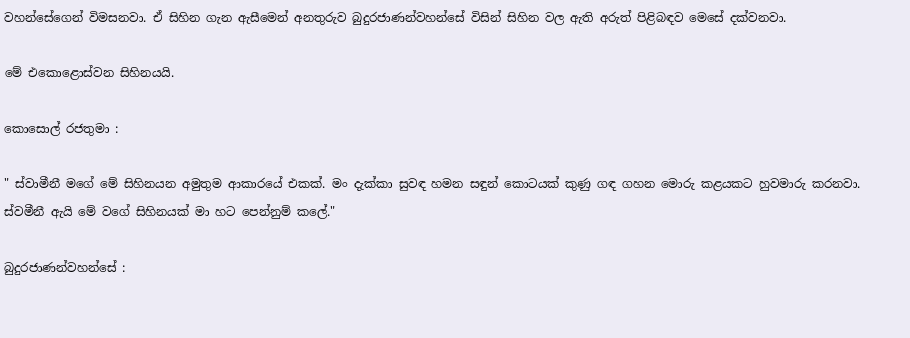වහන්සේගෙන් විමසනවා. ඒ සිහින ගැන ඇසීමෙන් අනතුරුව බුදුරජාණන්වහන්සේ විසින් සිහින වල ඇති අරුත් පිළිබඳව මෙසේ දක්වනවා.

මේ එකොළොස්වන සිහිනයයි.

කොසොල් රජතුමා :

" ස්වාමීනී මගේ මේ සිහිනයන අමුතුම ආකාරයේ එකක්. මං දැක්කා සුවඳ හමන සඳුන් කොටයක් කුණු ගඳ ගහන මොරු කළයකට හුවමාරු කරනවා. ස්වමීනී ඇයි මේ වගේ සිහිනයක් මා හට පෙන්නුම් කලේ."

බුදුරජාණන්වහන්සේ :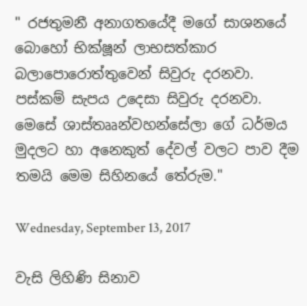" රජතුමනී අනාගතයේදී මගේ සාශනයේ බොහෝ භික්ෂූන් ලාභසත්කාර බලාපොරොත්තුවෙන් සිවුරු දරනවා. පස්කම් සැපය උදෙසා සිවුරු දරනවා. මෙසේ ශාස්තෲන්වහන්සේලා ගේ ධර්මය මුදලට හා අනෙකුත් දේවල් වලට පාව දීම තමයි මෙම සිහිනයේ තේරුම."

Wednesday, September 13, 2017

වැසි ලිහිණි සිනාව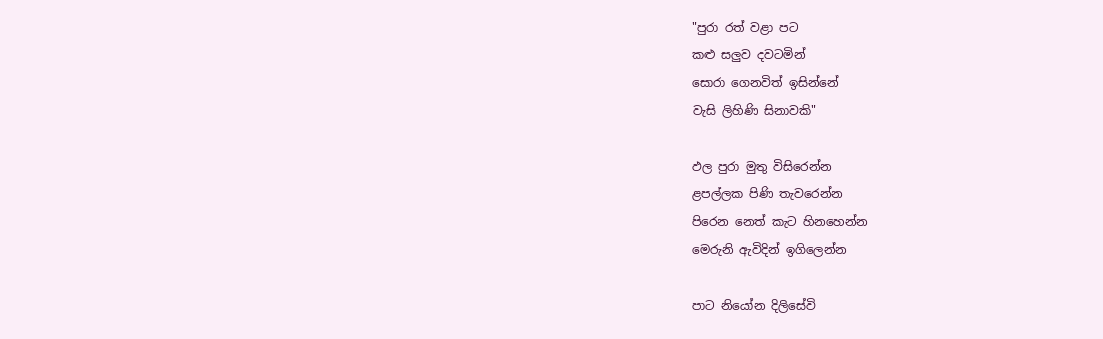"පුරා රත් වළා පට
කළු සලුව දවටමින්
සොරා ගෙනවිත් ඉසින්නේ
වැසි ලිහිණි සිනාවකි"

ඵල පුරා මුතු විසිරෙන්න
ළපල්ලක පිණි තැවරෙන්න
පිරෙන නෙත් කැට හිනහෙන්න
මෙරුනි ඇවිදින් ඉගිලෙන්න

පාට නියෝන දිලිසේවි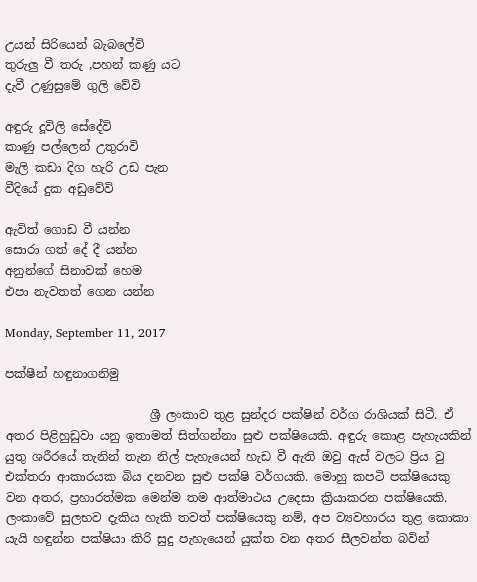උයන් සිරියෙන් බැබලේවි
තුරුලු වී තරු ,පහන් කණු යට
දැවී උණුසුමේ ගුලි වේවි

අඳුරු දූවිලි සේදේවි
කාණු පල්ලෙන් උතුරාවි
මැලි කඩා දිග හැරි උඩ පැන
වීදියේ දුක අඩුවේවි

ඇවිත් ගොඩ වී යන්න
සොරා ගත් දේ දී යන්න
අනුන්ගේ සිනාවක් හෙම
එපා නැවතත් ගෙන යන්න

Monday, September 11, 2017

පක්ෂීන් හඳුනාගනිමු

                        ශ්‍රී ලංකාව තුළ සුන්දර පක්ෂින් වර්ග රාශියක් සිටී. ඒ අතර පිළිහුඩුවා යනු ඉතාමත් සිත්ගන්නා සුළු පක්ෂියෙකි. අඳුරු කොළ පැහැයකින් යුතු ශරීරයේ තැනින් තැන නිල් පැහැයෙන් හැඩ වී ඇති ඔවු ඇස් වලට ප්‍රිය වු එක්තරා ආකාරයක බිය දනවන සුළු පක්ෂි වර්ගයකි. මොහු කපටි පක්ෂියෙකු වන අතර, ප්‍රහාරත්මක මෙන්ම තම ආත්මාථය උදෙසා ක්‍රියාකරන පක්ෂියෙකි. ලංකාවේ සුලභව දැකිය හැකි තවත් පක්ෂියෙකු නම්, අප ව්‍යවහාරය තුළ කොකා යැයි හඳුන්න පක්ෂියා කිරි සුදු පැහැයෙන් යුක්ත වන අතර සීලවන්ත බවින්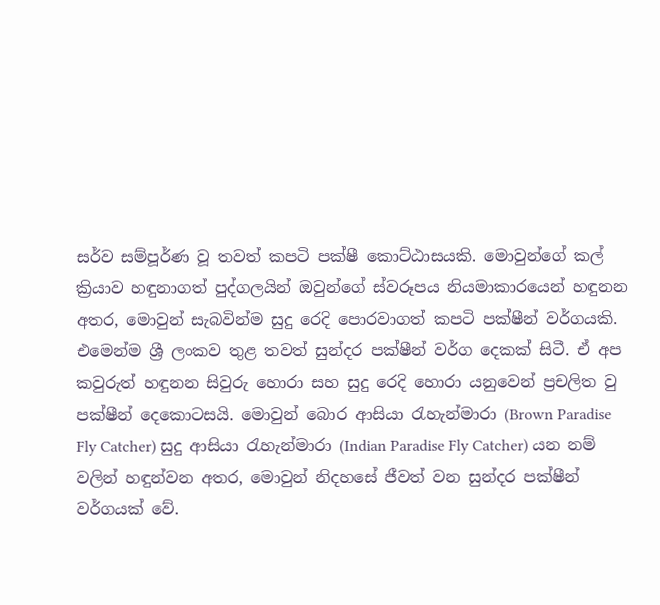සර්ව සම්පූර්ණ වූ තවත් කපටි පක්ෂී කොට්ඨාසයකි. මොවුන්ගේ කල් ක්‍රියාව හඳුනාගත් පුද්ගලයින් ඔවුන්ගේ ස්වරූපය නියමාකාරයෙන් හඳුනන අතර, මොවුන් සැබවින්ම සුදු රෙදි පොරවාගත් කපටි පක්ෂීන් වර්ගයකි. එමෙන්ම ශ්‍රී ලංකව තුළ තවත් සුන්දර පක්ෂීන් වර්ග දෙකක් සිටී. ඒ අප කවුරුත් හඳුනන සිවුරු හොරා සහ සුදු රෙදි හොරා යනුවෙන් ප්‍රචලිත වු පක්ෂීන් දෙකොටසයි. මොවුන් බොර ආසියා රැහැන්මාරා (Brown Paradise Fly Catcher) සුදු ආසියා රැහැන්මාරා (Indian Paradise Fly Catcher) යන නම් වලින් හඳුන්වන අතර, මොවුන් නිදහසේ ජීවත් වන සුන්දර පක්ෂීන් වර්ගයක් වේ.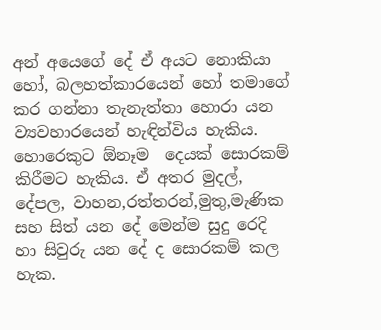අන් අයෙගේ දේ ඒ අයට නොකියා හෝ, බලහත්කාරයෙන් හෝ තමාගේ කර ගන්නා තැනැත්තා හොරා යන ව්‍යවහාරයෙන් හැඳින්විය හැකිය. හොරෙකුට ඕනෑම  දෙයක් සොරකම් කිරීමට හැකිය. ඒ අතර මුදල්, දේපල, වාහන,රත්තරන්,මුතු,මැණික සහ සිත් යන දේ මෙන්ම සුදු රෙදි හා සිවුරු යන දේ ද සොරකම් කල හැක.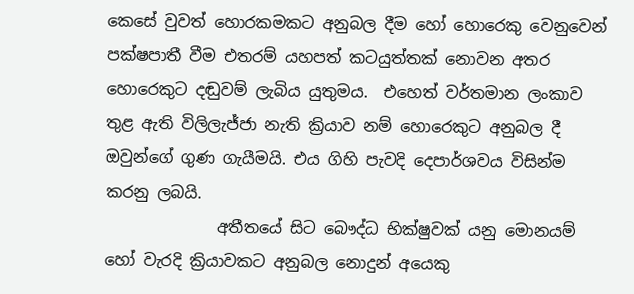කෙසේ වුවත් හොරකමකට අනුබල දීම හෝ හොරෙකු වෙනුවෙන් පක්ෂපාතී වීම එතරම් යහපත් කටයුත්තක් නොවන අතර හොරෙකුට දඬුවම් ලැබිය යුතුමය.  එහෙත් වර්තමාන ලංකාව තුළ ඇති විලිලැජ්ජා නැති ක්‍රියාව නම් හොරෙකුට අනුබල දී ඔවුන්ගේ ගුණ ගැයීමයි. එය ගිහි පැවදි දෙපාර්ශවය විසින්ම කරනු ලබයි.
              අතීතයේ සිට බෞද්ධ භික්ෂුවක් යනු මොනයම් හෝ වැරදි ක්‍රියාවකට අනුබල නොදුන් අයෙකු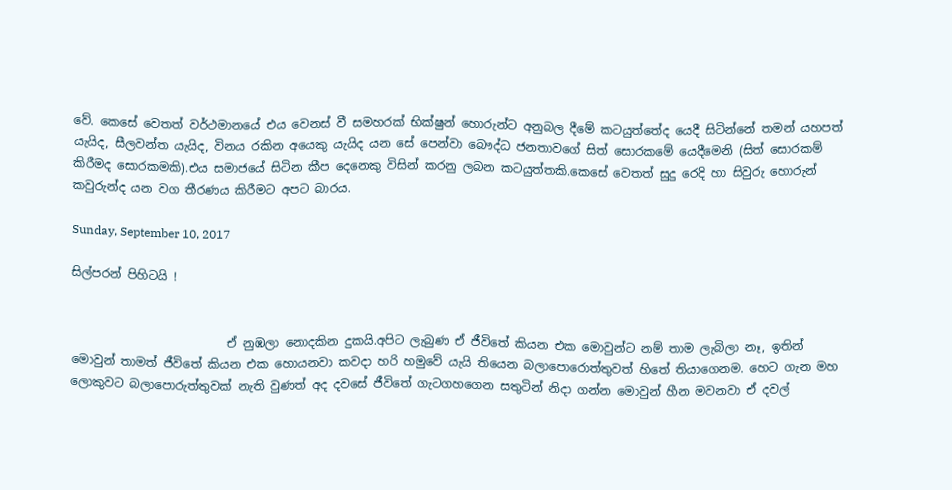වේ. කෙසේ වෙතත් වර්ථමානයේ එය වෙනස් වී සමහරක් භික්ෂුන් හොරුන්ට අනුබල දීමේ කටයුත්තේද යෙදී සිටින්නේ තමන් යහපත් යැයිද, සීලවන්ත යැයිද, විනය රකින අයෙකු යැයිද යන සේ පෙන්වා බෞද්ධ ජනතාවගේ සිත් සොරකමේ යෙදීමෙනි (සිත් සොරකම් කිරීමද සොරකමකි).එය සමාජයේ සිටින කීප දෙනෙකු විසින් කරනු ලබන කටයුත්තකි.කෙසේ වෙතත් සුදු රෙදි හා සිවුරු හොරුන් කවුරුන්ද යන වග තීරණය කිරීමට අපට බාරය.

Sunday, September 10, 2017

සිල්පරන් පිහිටයි !


                          ඒ නුඹලා නොදකින දුකයි.අපිට ලැබුණ ඒ ජීවිතේ කියන එක මොවුන්ට නම් තාම ලැබිලා නෑ, ඉතින් මොවුන් තාමත් ජීවිතේ කියන එක හොයනවා කවදා හරි හමුවේ යැයි තියෙන බලාපොරොත්තුවත් හිතේ තියාගෙනම. හෙට ගැන මහ ලොකුවට බලාපොරුත්තුවක් නැති වුණත් අද දවසේ ජීවිතේ ගැටගහගෙන සතුටින් නිදා ගන්න මොවුන් හීන මවනවා ඒ දවල්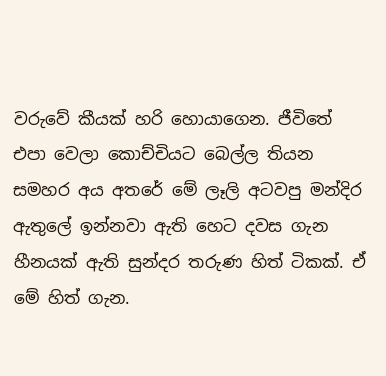වරුවේ කීයක් හරි හොයාගෙන. ජීවිතේ එපා වෙලා කොච්චියට බෙල්ල තියන සමහර අය අතරේ මේ ලෑලි අටවපු මන්දිර ඇතුලේ ඉන්නවා ඇති හෙට දවස ගැන හීනයක් ඇති සුන්දර තරුණ හිත් ටිකක්. ඒ මේ හිත් ගැන.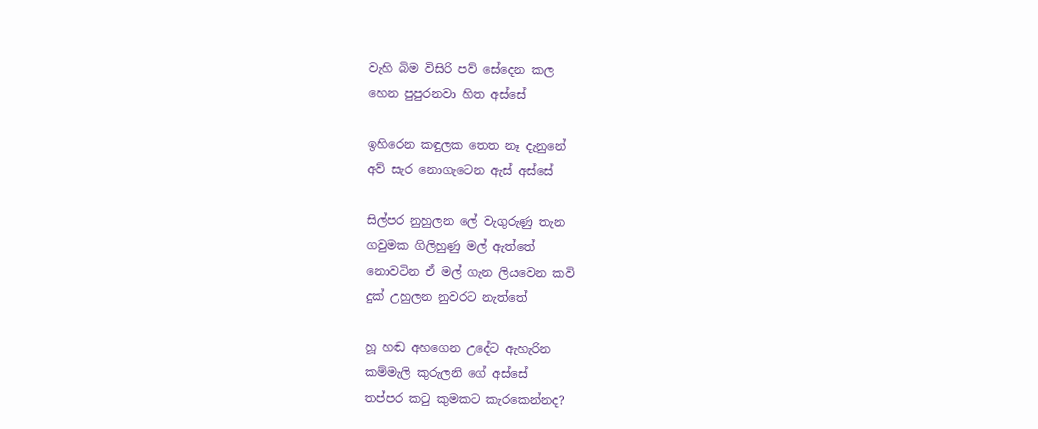වැහි බිම විසිරි පව් සේදෙන කල
හෙන පුපුරනවා හිත අස්සේ

ඉහිරෙන කඳුලක තෙත නෑ දැනුනේ
අව් සැර නොගැටෙන ඇස් අස්සේ

සිල්පර නුහුලන ලේ වැගුරුණු තැන
ගවුමක ගිලිහුණු මල් ඇත්තේ
නොවටින ඒ මල් ගැන ලියවෙන කවි
දුක් උහුලන නුවරට නැත්තේ

හූ හඬ අහගෙන උදේට ඇහැරින
කම්මැලි කුරුලනි ගේ අස්සේ
තප්පර කටු කුමකට කැරකෙන්නද?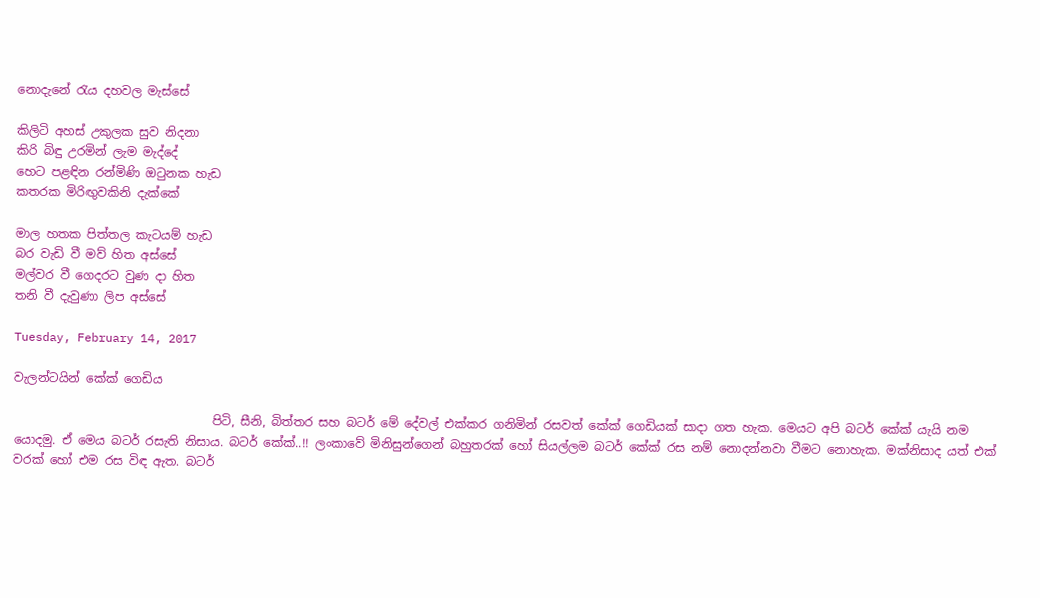නොදැනේ රැය දහවල මැස්සේ

කිලිටි අහස් උකුලක සුව නිදනා
කිරි බිඳු උරමින් ලැම මැද්දේ
හෙට පළඳින රන්මිණි ඔටුනක හැඩ
කතරක මිරිඟුවකිනි දැක්කේ

මාල හතක පිත්තල කැටයම් හැඩ
බර වැඩි වී මව් හිත අස්සේ
මල්වර වී ගෙදරට වුණ දා හිත
තනි වී දැවුණා ලිප අස්සේ

Tuesday, February 14, 2017

වැලන්ටයින් කේක් ගෙඩිය

                                 පිටි, සීනි, බිත්තර සහ බටර් මේ දේවල් එක්කර ගනිමින් රසවත් කේක් ගෙඩියක් සාදා ගත හැක. මෙයට අපි බටර් කේක් යැයි නම යොදමු. ඒ මෙය බටර් රසැති නිසාය. බටර් කේක්..!! ලංකාවේ මිනිසුන්ගෙන් බහුතරක් හෝ සියල්ලම බටර් කේක් රස නම් නොදන්නවා වීමට නොහැක. මක්නිසාද යත් එක් වරක් හෝ එම රස විඳ ඇත. බටර්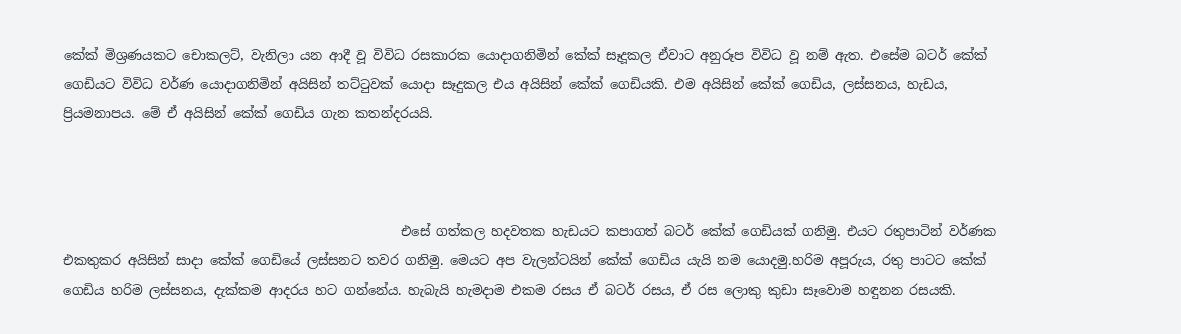කේක් මිශ්‍රණයකට චොකලට්, වැනිලා යන ආදී වූ විවිධ රසකාරක යොදාගනිමින් කේක් සෑදූකල ඒවාට අනුරූප විවිධ වූ නම් ඇත. එසේම බටර් කේක් ගෙඩියට විවිධ වර්ණ යොදාගනිමින් අයිසින් තට්ටුවක් යොදා සෑදුකල එය අයිසින් කේක් ගෙඩියකි. එම අයිසින් කේක් ගෙඩිය, ලස්සනය, හැඩය, ප්‍රියමනාපය. මේ ඒ අයිසින් කේක් ගෙඩිය ගැන කතන්දරයයි.



                                                    එසේ ගත්කල හදවතක හැඩයට කපාගත් බටර් කේක් ගෙඩියක් ගනිමු. එයට රතුපාටින් වර්ණක එකතුකර අයිසින් සාදා කේක් ගෙඩියේ ලස්සනට තවර ගනිමු. මෙයට අප වැලන්ටයින් කේක් ගෙඩිය යැයි නම යොදමු.හරිම අපූරුය, රතු පාටට කේක් ගෙඩිය හරිම ලස්සනය, දැක්කම ආදරය හට ගන්නේය. හැබැයි හැමදාම එකම රසය ඒ බටර් රසය, ඒ රස ලොකු කුඩා සෑවොම හඳුනන රසයකි.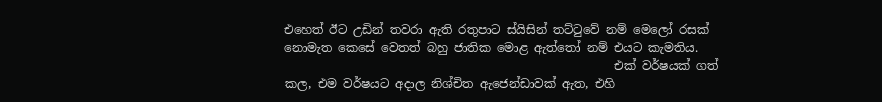එහෙත් ඊට උඩින් තවරා ඇති රතුපාට ස්යිසින් තට්ටුවේ නම් මෙලෝ රසක් නොමැත කෙසේ වෙතත් බහු ජාතික මොළ ඇත්තෝ නම් එයට කැමතිය.
                                                       එක් වර්ෂයක් ගත් කල, එම වර්ෂයට අදාල නිශ්චිත ඇජෙන්ඩාවක් ඇත, එහි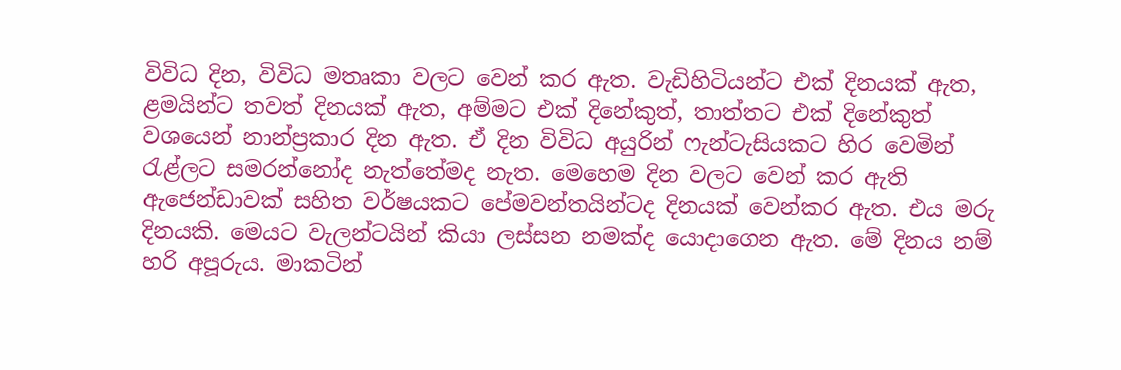විවිධ දින, විවිධ මතෘකා වලට වෙන් කර ඇත. වැඩිහිටියන්ට එක් දිනයක් ඇත, ළමයින්ට තවත් දිනයක් ඇත, අම්මට එක් දිනේකුත්, තාත්තට එක් දිනේකුත් වශයෙන් නාන්ප්‍රකාර දින ඇත. ඒ දින විවිධ අයුරින් ෆැන්ටැසියකට හිර වෙමින් රැළ්ලට සමරන්නෝද නැත්තේමද නැත. මෙහෙම දින වලට වෙන් කර ඇති ඇජෙන්ඩාවක් සහිත වර්ෂයකට පේමවන්තයින්ටද දිනයක් වෙන්කර ඇත. එය මරු දිනයකි. මෙයට වැලන්ටයින් කියා ලස්සන නමක්ද යොදාගෙන ඇත. මේ දිනය නම් හරි අපූරුය. මාකටින්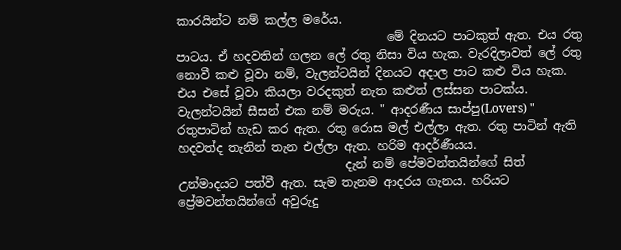කාරයින්ට නම් කල්ල මරේය.
                                   මේ දිනයට පාටකුත් ඇත. එය රතු පාටය. ඒ හදවතින් ගලන ලේ රතු නිසා විය හැක. වැරදිලාවත් ලේ රතු නොවී කළු වූවා නම්, වැලන්ටයින් දිනයට අදාල පාට කළු විය හැක. එය එසේ වූවා කියලා වරදකුත් නැත කළුත් ලස්සන පාටක්ය. වැලන්ටයින් සීසන් එක නම් මරුය. " ආදරණීය සාප්පු(Lovers) " රතුපාටින් හැඩ කර ඇත. රතු රොස මල් එල්ලා ඇත. රතු පාටින් ඇති හදවත්ද තැනින් තැන එල්ලා ඇත. හරිම ආදර්ණීයය.
                            දැන් නම් පේමවන්තයින්ගේ සිත් උන්මාදයට පත්වී ඇත. සැම තැනම ආදරය ගැනය. හරියට ප්‍රේමවන්තයින්ගේ අවුරුදු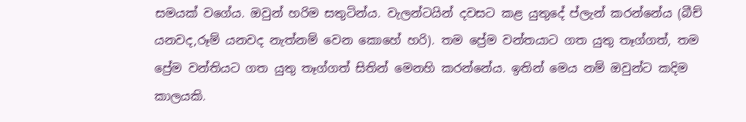සමයක් වගේය. ඔවුන් හරිම සතුටින්ය. වැලන්ටයින් දවසට කළ යුතුදේ ප්ලැන් කරන්නේය (බීච් යනවද,රූම් යනවද නැත්නම් වෙන කොහේ හරි). තම ප්‍රේම වන්තයාට ගත යුතු තෑග්ගත්, තම ප්‍රේම වන්තියට ගත යුතු තෑග්ගත් සිතින් මෙනහි කරන්නේය. ඉතින් මෙය නම් ඔවුන්ට කදිම කාලයකි.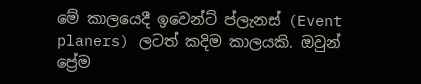මේ කාලයෙදී ඉවෙන්ට් ප්ලැනස් (Event planers) ලටත් කදිම කාලයකි. ඔවුන් ප්‍රේම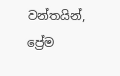වන්තයින්, ප්‍රේම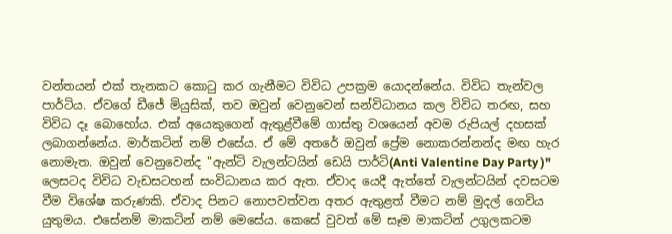වන්තයන් එක් තැනකට කොටු කර ගැනීමට විවිධ උපක්‍රම යොදන්නේය. විවිධ තැන්වල පාර්ටිය. ඒවගේ ඩීජේ මියුසික්, තව ඔවුන් වෙනුවෙන් සන්විධානය කල විවිධ තරඟ, සහ විවිධ දෑ බොහෝය. එක් අයෙකුගෙන් ඇතුළ්වීමේ ගාස්තු වශයෙන් අවම රුපියල් දහසක් ලබාගන්නේය. මාර්කටින් නම් එසේය. ඒ මේ අතරේ ඔවුන් ප්‍රේම නොකරන්නන්ද මඟ හැර නොමැත. ඔවුන් වෙනුවෙන්ද "ඇන්ටි වැලන්ටයින් ඩෙයි පාර්ටි(Anti Valentine Day Party )" ලෙසටද විවිධ වැඩසටහන් සංවිධානය කර ඇත. ඒවාද යෙදී ඇත්තේ වැලන්ටයින් දවසටම වීම විශේෂ කරුණකි. ඒවාද පිනට නොපවත්වන අතර ඇතුළත් වීමට නම් මුදල් ගෙවිය යුතුමය. එසේනම් මාකටින් නම් මෙසේය. කෙසේ වුවත් මේ සෑම මාකටින් උගුලකටම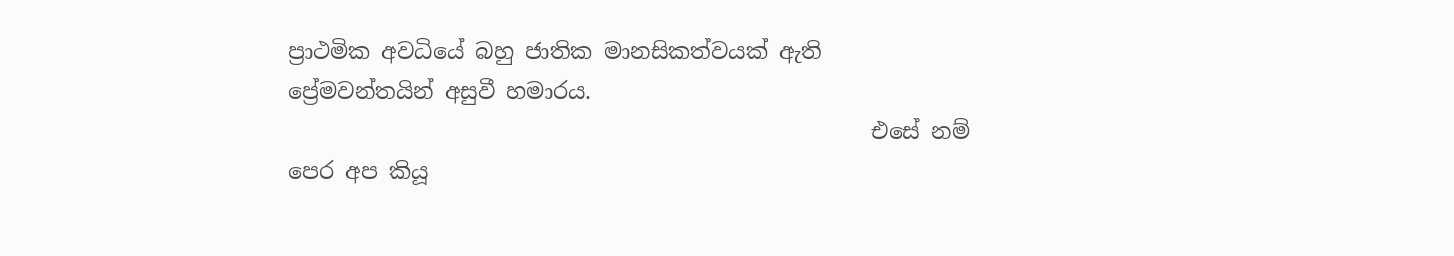ප්‍රාථමික අවධියේ බහු ජාතික මානසිකත්වයක් ඇති ප්‍රේමවන්තයින් අසුවී හමාරය.
                                                     එසේ නම් පෙර අප කියූ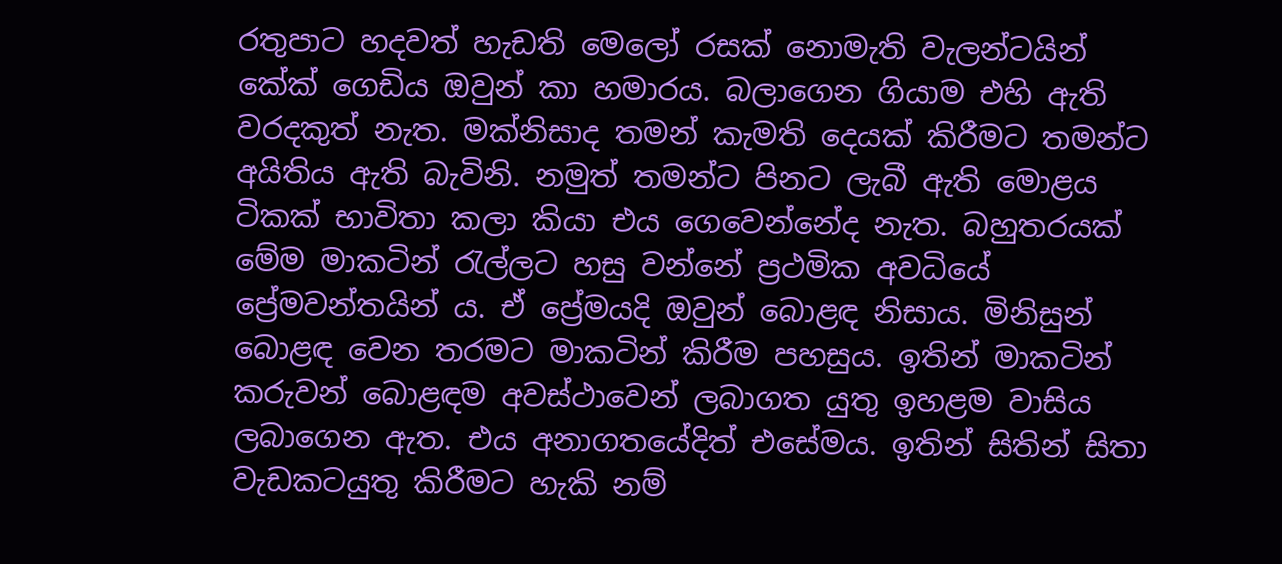රතුපාට හදවත් හැඩති මෙලෝ රසක් නොමැති වැලන්ටයින් කේක් ගෙඩිය ඔවුන් කා හමාරය. බලාගෙන ගියාම එහි ඇති වරදකුත් නැත. මක්නිසාද තමන් කැමති දෙයක් කිරීමට තමන්ට අයිතිය ඇති බැවිනි. නමුත් තමන්ට පිනට ලැබී ඇති මොළය ටිකක් භාවිතා කලා කියා එය ගෙවෙන්නේද නැත. බහුතරයක් මේම මාකටින් රැල්ලට හසු වන්නේ ප්‍රථමික අවධියේ ප්‍රේමවන්තයින් ය. ඒ ප්‍රේමයදි ඔවුන් බොළඳ නිසාය. මිනිසුන් බොළඳ වෙන තරමට මාකටින් කිරීම පහසුය. ඉතින් මාකටින් කරුවන් බොළඳම අවස්ථාවෙන් ලබාගත යුතු ඉහළම වාසිය ලබාගෙන ඇත. එය අනාගතයේදිත් එසේමය. ඉතින් සිතින් සිතා වැඩකටයුතු කිරීමට හැකි නම්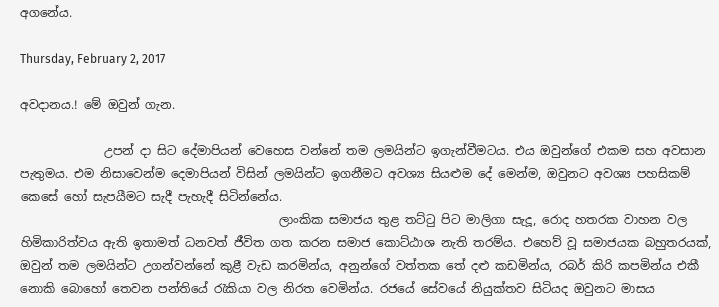අගනේය.

Thursday, February 2, 2017

අවදානය.! මේ ඔවුන් ගැන.

              උපන් දා සිට දේමාපියන් වෙහෙස වන්නේ තම ලමයින්ට ඉගැන්වීමටය. එය ඔවුන්ගේ එකම සහ අවසාන පැතුමය. එම නිසාවෙන්ම දෙමාපියන් විසින් ලමයින්ට ඉගනීමට අවශ්‍ය සියළුම දේ මෙන්ම, ඔවුනට අවශ්‍ය පහසිකම් කෙසේ හෝ සැපයීමට සැදී පැහැදී සිටින්නේය.
                                           ලාංකික සමාජය තුළ තට්ටු පිට මාලිගා සැදූ, රොද හතරක වාහන වල හිමිකාරිත්වය ඇති ඉතාමත් ධනවත් ජීවිත ගත කරන සමාජ කොට්ඨාශ නැති තරම්ය. එහෙව් වූ සමාජයක බහුතරයක්, ඔවුන් තම ලමයින්ට උගන්වන්නේ කුළී වැඩ කරමින්ය, අනුන්ගේ වත්තක තේ දළු කඩමින්ය, රබර් කිරි කපමින්ය එකී  නොකි බොහෝ තෙවන පන්තියේ රැකියා වල නිරත වෙමින්ය. රජයේ සේවයේ නියුක්තව සිටියද ඔවුනට මාසය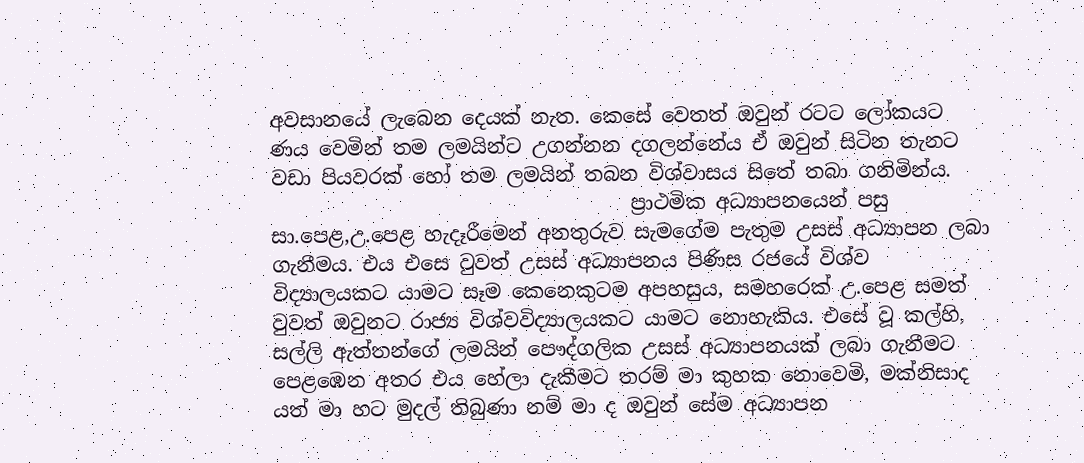අවසානයේ ලැබෙන දෙයක් නැත. කෙසේ වෙතත් ඔවුන් රටට ලෝකයට ණය වෙමින් තම ලමයින්ට උගන්නන දගලන්නේය ඒ ඔවුන් සිටින තැනට වඩා පියවරක් හෝ තම ලමයින් තබන විශ්වාසය සිතේ තබා ගනිමින්ය.
                                    ප්‍රාථමික අධ්‍යාපනයෙන් පසු සා.පෙළ,උ.පෙළ හැදෑරීමෙන් අනතුරුව සැමගේම පැතුම උසස් අධ්‍යාපන ලබා ගැනීමය. එය එසෙ වුවත් උසස් අධ්‍යාපනය පිණිස රජයේ විශ්ව විද්‍යාලයකට යාමට සෑම කෙනෙකුටම අපහසුය, සමහරෙක් උ.පෙළ සමත් වුවත් ඔවුනට රාජ්‍ය විශ්වවිද්‍යාලයකට යාමට නොහැකිය. එසේ වූ කල්හි, සල්ලි ඇත්තන්ගේ ලමයින් පෞද්ගලික උසස් අධ්‍යාපනයක් ලබා ගැනීමට පෙළඹෙන අතර එය හේලා දැකීමට තරම් මා කුහක නොවෙමි, මක්නිසාද යත් මා හට මුදල් තිබුණා නම් මා ද ඔවුන් සේම අධ්‍යාපන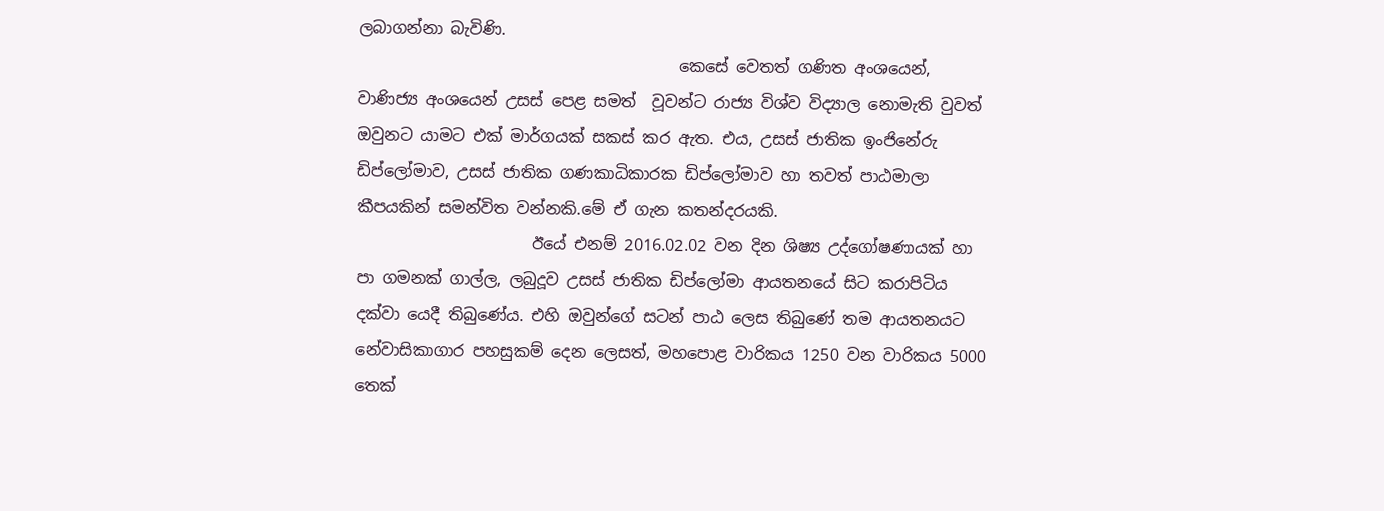ලබාගන්නා බැවිණි.
                                        කෙසේ වෙතත් ගණිත අංශයෙන්, වාණිජ්‍ය අංශයෙන් උසස් පෙළ සමත්  වූවන්ට රාජ්‍ය විශ්ව විද්‍යාල නොමැති වුවත් ඔවුනට යාමට එක් මාර්ගයක් සකස් කර ඇත. එය, උසස් ජාතික ඉංජිනේරු ඩිප්ලෝමාව, උසස් ජාතික ගණකාධිකාරක ඩිප්ලෝමාව හා තවත් පාඨමාලා කීපයකින් සමන්විත වන්නකි.මේ ඒ ගැන කතන්දරයකි.
                      ඊයේ එනම් 2016.02.02 වන දින ශිෂ්‍ය උද්ගෝෂණායක් හා පා ගමනක් ගාල්ල, ලබුදූව උසස් ජාතික ඩිප්ලෝමා ආයතනයේ සිට කරාපිටිය දක්වා යෙදී තිබුණේය. එහි ඔවුන්ගේ සටන් පාඨ ලෙස තිබුණේ තම ආයතනයට නේවාසිකාගාර පහසුකම් දෙන ලෙසත්, මහපොළ වාරිකය 1250 වන වාරිකය 5000 තෙක්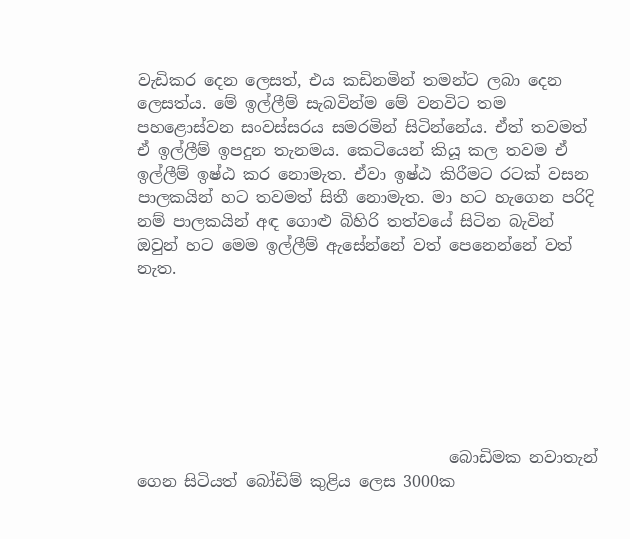වැඩිකර දෙන ලෙසත්, එය කඩිනමින් තමන්ට ලබා දෙන ලෙසත්ය. මේ ඉල්ලීම් සැබවින්ම මේ වනවිට තම පහළොස්වන සංවස්සරය සමරමින් සිටින්නේය. ඒත් තවමත් ඒ ඉල්ලීම් ඉපදුන තැනමය. කෙටියෙන් කියූ කල තවම ඒ ඉල්ලීම් ඉෂ්ඨ කර නොමැත. ඒවා ඉෂ්ඨ කිරීමට රටක් වසන පාලකයින් හට තවමත් සිතී නොමැත. මා හට හැගෙන පරිදි නම් පාලකයින් අඳ ගොළු බිහිරි තත්වයේ සිටින බැවින් ඔවුන් හට මෙම ඉල්ලීම් ඇසේන්නේ වත් පෙනෙන්නේ වත් නැත.







                                       බොඩිමක නවාතැන් ගෙන සිටියත් බෝඩිම් කුළිය ලෙස 3000ක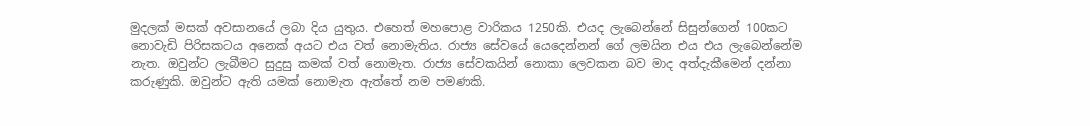මුදලක් මසක් අවසානයේ ලබා දිය යුතුය. එහෙත් මහපොළ වාරිකය 1250කි. එයද ලැබෙන්නේ සිසුන්ගෙන් 100කට නොවැඩි පිරිසකටය අනෙක් අයට එය වත් නොමැතිය. රාජ්‍ය සේවයේ යෙදෙන්නන් ගේ ලමයින එය එය ලැබෙන්නේම නැත. ඔවුන්ට ලැබීමට සුදුසු කමක් වත් නොමැත. රාජ්‍ය සේවකයින් නොකා ලෙවකන බව මාද අත්දැකීමෙන් දන්නා කරුණුකි. ඔවුන්ට ඇති යමක් නොමැත ඇත්තේ නම පමණකි.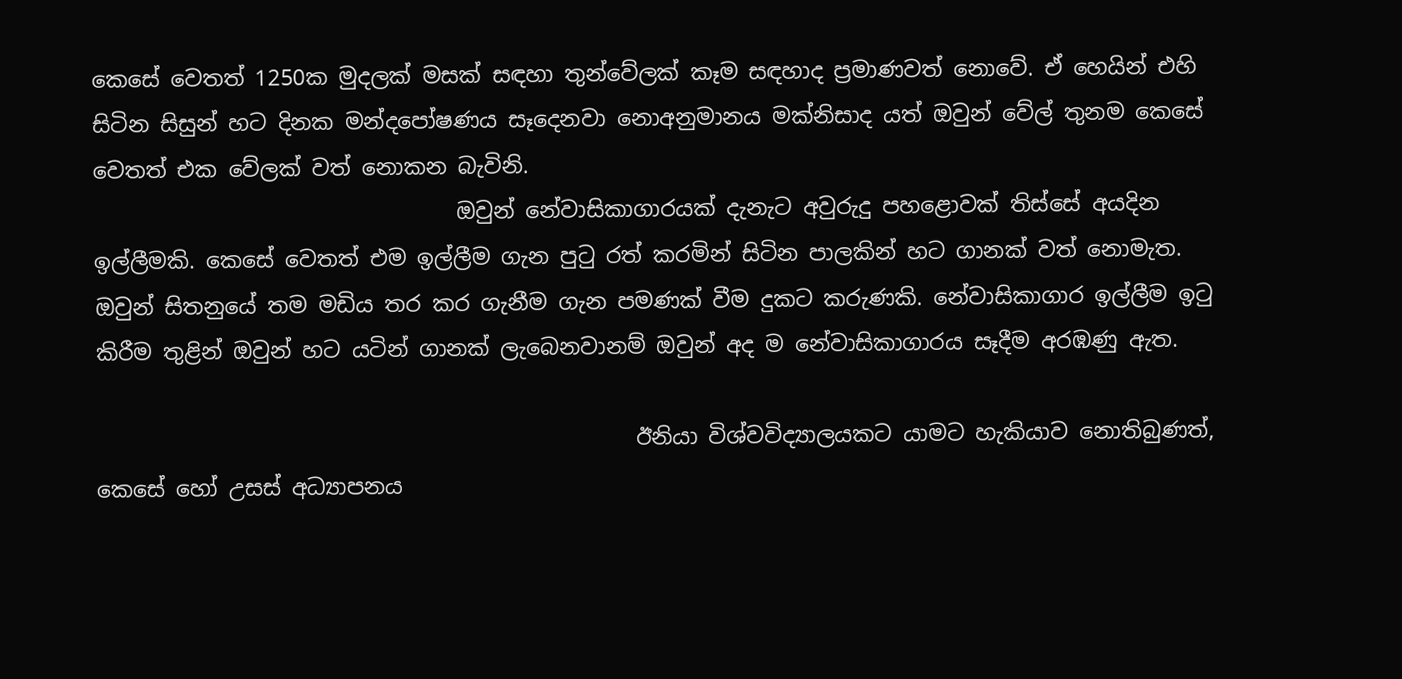කෙසේ වෙතත් 1250ක මුදලක් මසක් සඳහා තුන්වේලක් කෑම සඳහාද ප්‍රමාණවත් නොවේ. ඒ හෙයින් එහි සිටින සිසුන් හට දිනක මන්දපෝෂණය සෑදෙනවා නොඅනුමානය මක්නිසාද යත් ඔවුන් වේල් තුනම කෙසේ වෙතත් එක වේලක් වත් නොකන බැවිනි.
                                 ඔවුන් නේවාසිකාගාරයක් දැනැට අවුරුදු පහළොවක් තිස්සේ අයදින ඉල්ලීමකි. කෙසේ වෙතත් එම ඉල්ලීම ගැන පුටු රත් කරමින් සිටින පාලකින් හට ගානක් වත් නොමැත. ඔවුන් සිතනුයේ තම මඩිය තර කර ගැනීම ගැන පමණක් වීම දුකට කරුණකි. නේවාසිකාගාර ඉල්ලීම ඉටු කිරීම තුළින් ඔවුන් හට යටින් ගානක් ලැබෙනවානම් ඔවුන් අද ම නේවාසිකාගාරය සෑදීම අරඹණු ඇත.

                                                 ඊනියා විශ්වවිද්‍යාලයකට යාමට හැකියාව නොතිබුණත්, කෙසේ හෝ උසස් අධ්‍යාපනය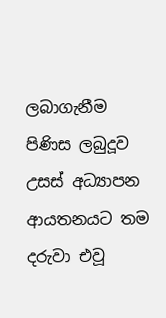ලබාගැනීම පිණිස ලබුදූව උසස් අධ්‍යාපන ආයතනයට තම දරුවා එවූ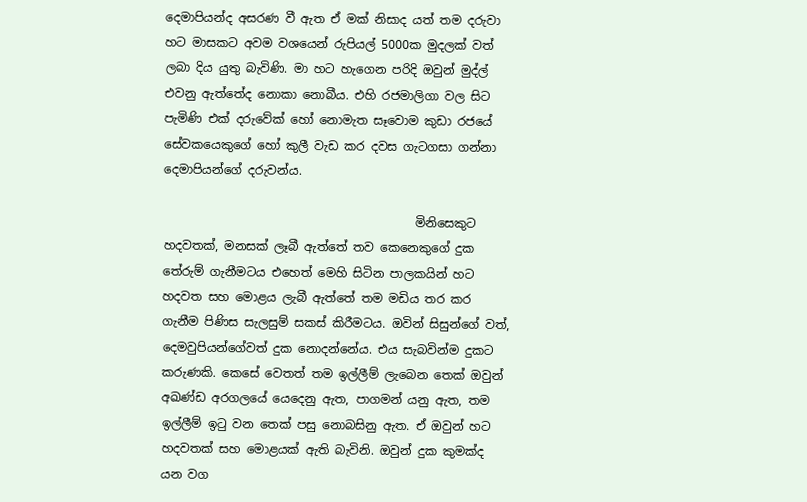දෙමාපියන්ද අසරණ වී ඇත ඒ මක් නිසාද යත් තම දරුවා හට මාසකට අවම වශයෙන් රුපියල් 5000ක මුදලක් වත් ලබා දිය යුතු බැවිණි. මා හට හැගෙන පරිදි ඔවුන් මුද්ල් එවනු ඇත්තේද නොකා නොබීය. එහි රජමාලිගා වල සිට පැමිණි එක් දරුවේක් හෝ නොමැත සෑවොම කුඩා රජයේ සේවකයෙකුගේ හෝ කුලී වැඩ කර දවස ගැටගසා ගන්නා දෙමාපියන්ගේ දරුවන්ය.

                                          මිනිසෙකුට හදවතක්, මනසක් ලෑබී ඇත්තේ තව කෙනෙකුගේ දුක තේරුම් ගැනීමටය එහෙත් මෙහි සිටින පාලකයින් හට හදවත සහ මොළය ලැබී ඇත්තේ තම මඩිය තර කර ගැනීම පිණිස සැලසුම් සකස් කිරීමටය. ඔවින් සිසුන්ගේ වත්, දෙමවුපියන්ගේවත් දුක නොදන්නේය. එය සැබවින්ම දුකට කරුණකි. කෙසේ වෙතත් තම ඉල්ලීම් ලැබෙන තෙක් ඔවුන් අඛණ්ඩ අරගලයේ යෙදෙනු ඇත, පාගමන් යනු ඇත, තම ඉල්ලීම් ඉටු වන තෙක් පසු නොබසිනු ඇත. ඒ ඔවුන් හට හදවතක් සහ මොළයක් ඇති බැවිනි. ඔවුන් දුක කුමක්ද යන වග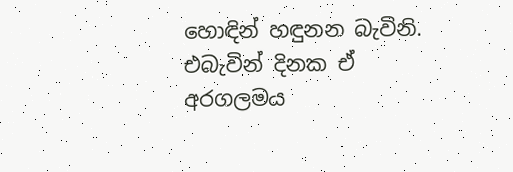හොඳින් හඳුනන බැවිනි. එබැවින් දිනක ඒ අරගලමය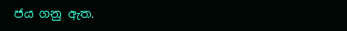ජය ගනු ඇත.